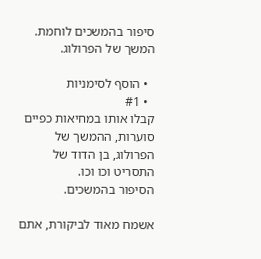סיפור בהמשכים לוחמת. המשך של הפרולוג.

  • הוסף לסימניות
  • #1
קבלו אותו במחיאות כפיים סוערות, ההמשך של הפרולוג, בן הדוד של התסריט וכו וכו.
הסיפור בהמשכים.

אשמח מאוד לביקורת, אתם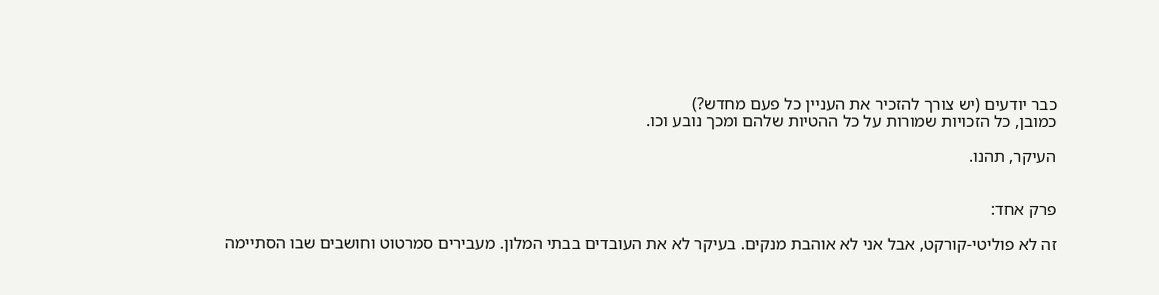כבר יודעים (יש צורך להזכיר את העניין כל פעם מחדש?)
כמובן, כל הזכויות שמורות על כל ההטיות שלהם ומכך נובע וכו.

העיקר, תהנו.


פרק אחד:

זה לא פוליטי-קורקט, אבל אני לא אוהבת מנקים. בעיקר לא את העובדים בבתי המלון. מעבירים סמרטוט וחושבים שבו הסתיימה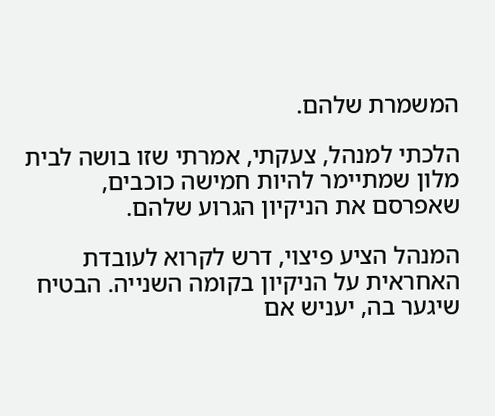המשמרת שלהם.

הלכתי למנהל, צעקתי, אמרתי שזו בושה לבית מלון שמתיימר להיות חמישה כוכבים, שאפרסם את הניקיון הגרוע שלהם.

המנהל הציע פיצוי, דרש לקרוא לעובדת האחראית על הניקיון בקומה השנייה. הבטיח שיגער בה, יעניש אם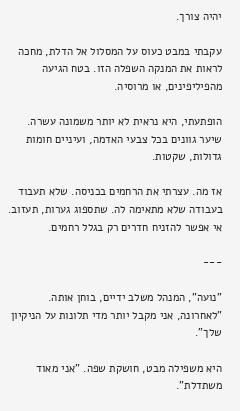יהיה צורך.

עקבתי במבט כעוס על המסלול אל הדלת, מחכה לראות את המנקה השפלה הזו. בטח הגיעה מהפיליפינים, או מרוסיה.

הופתעתי, היא נראית לא יותר משמונה עשרה. שיער גוונים בכל צבעי האדמה, ועיניים חומות גדולות, שקטות.

אז מה. עצרתי את הרחמים בכניסה. שלא תעבוד בעבודה שלא מתאימה לה. שתספוג גערות, תעזוב. אי אפשר להזניח חדרים רק בגלל רחמים.

---

"נועה", המנהל משלב ידיים, בוחן אותה. "לאחרונה, אני מקבל יותר מדי תלונות על הניקיון שלך".

היא משפילה מבט, חושקת שפה. "אני מאוד משתדלת".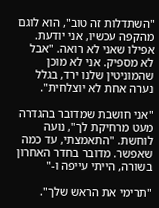"השתדלות זה טוב", הוא לוגם מהקפה עכשיו, אני יודעת. אפילו שאני לא רואה. "אבל לא מספיק. אני לא מוכן שהמוניטין שלנו ירד, בגלל נערה אחת לא יוצלחית".

"אני חושבת שמדובר בהגדרה מעט מרחיקת לך", נועה לוחשת. "התאמצתי, עד כמה שאפשר. מדובר בחדר האחרון בשורה, הייתי עייפה ו-"

"תרימי את הראש שלך".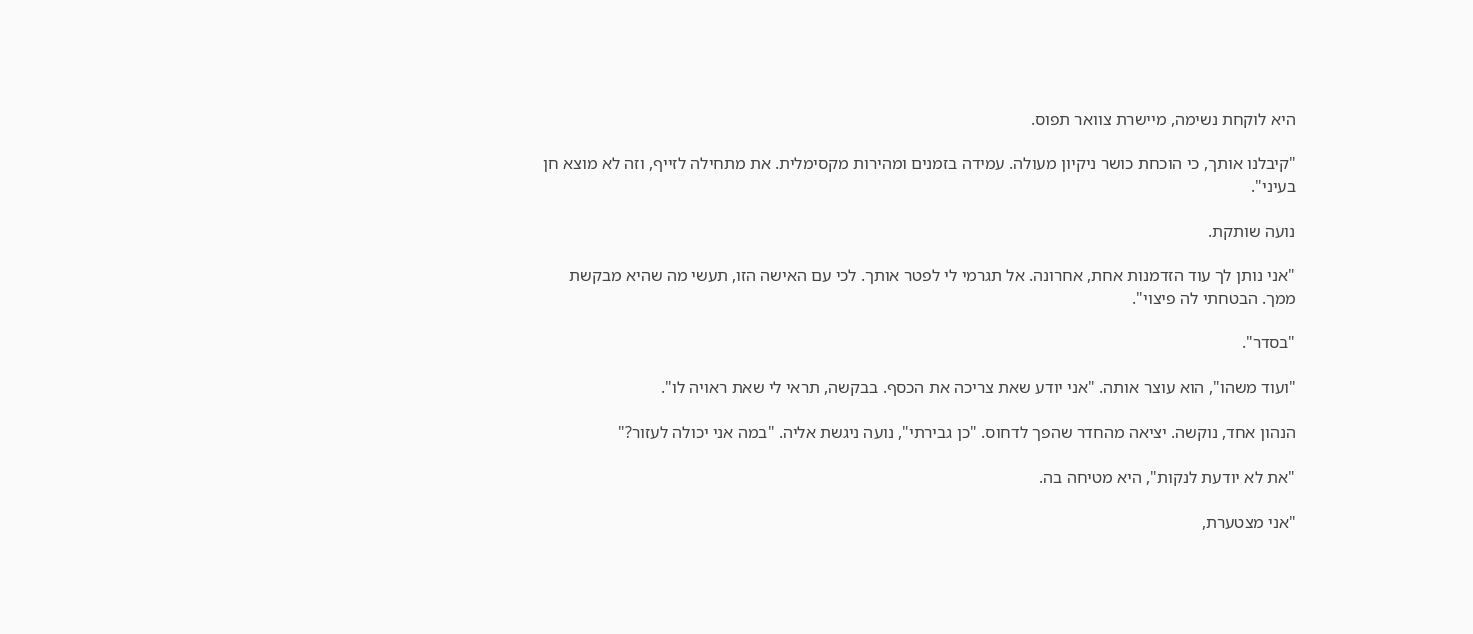היא לוקחת נשימה, מיישרת צוואר תפוס.

"קיבלנו אותך, כי הוכחת כושר ניקיון מעולה. עמידה בזמנים ומהירות מקסימלית. את מתחילה לזייף, וזה לא מוצא חן בעיני".

נועה שותקת.

"אני נותן לך עוד הזדמנות אחת, אחרונה. אל תגרמי לי לפטר אותך. לכי עם האישה הזו, תעשי מה שהיא מבקשת ממך. הבטחתי לה פיצוי".

"בסדר".

"ועוד משהו", הוא עוצר אותה. "אני יודע שאת צריכה את הכסף. בבקשה, תראי לי שאת ראויה לו".

הנהון אחד, נוקשה. יציאה מהחדר שהפך לדחוס. "כן גבירתי", נועה ניגשת אליה. "במה אני יכולה לעזור?"

"את לא יודעת לנקות", היא מטיחה בה.

"אני מצטערת,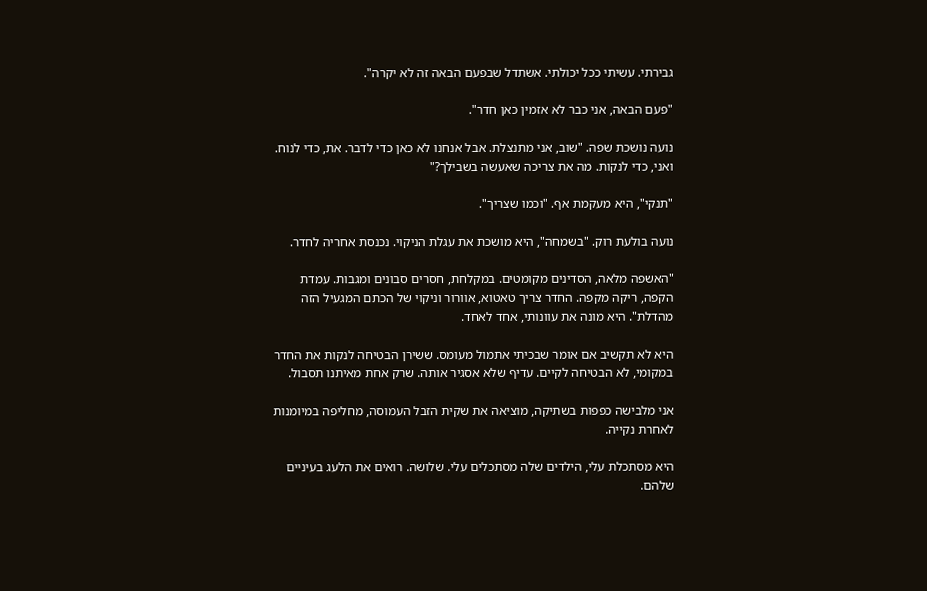גבירתי. עשיתי ככל יכולתי. אשתדל שבפעם הבאה זה לא יקרה".

"פעם הבאה, אני כבר לא אזמין כאן חדר".

נועה נושכת שפה. "שוב, אני מתנצלת. אבל אנחנו לא כאן כדי לדבר. את, כדי לנוח. ואני, כדי לנקות. מה את צריכה שאעשה בשבילך?"

"תנקי", היא מעקמת אף. "וכמו שצריך".

נועה בולעת רוק. "בשמחה", היא מושכת את עגלת הניקוי. נכנסת אחריה לחדר.

"האשפה מלאה, הסדינים מקומטים. במקלחת, חסרים סבונים ומגבות. עמדת הקפה, ריקה מקפה. החדר צריך טאטוא, אוורור וניקוי של הכתם המגעיל הזה מהדלת". היא מונה את עוונותי, אחד לאחד.

היא לא תקשיב אם אומר שבכיתי אתמול מעומס. ששירן הבטיחה לנקות את החדר במקומי, לא הבטיחה לקיים. עדיף שלא אסגיר אותה. שרק אחת מאיתנו תסבול.

אני מלבישה כפפות בשתיקה, מוציאה את שקית הזבל העמוסה, מחליפה במיומנות לאחרת נקייה.

היא מסתכלת עלי, הילדים שלה מסתכלים עלי. שלושה. רואים את הלעג בעיניים שלהם.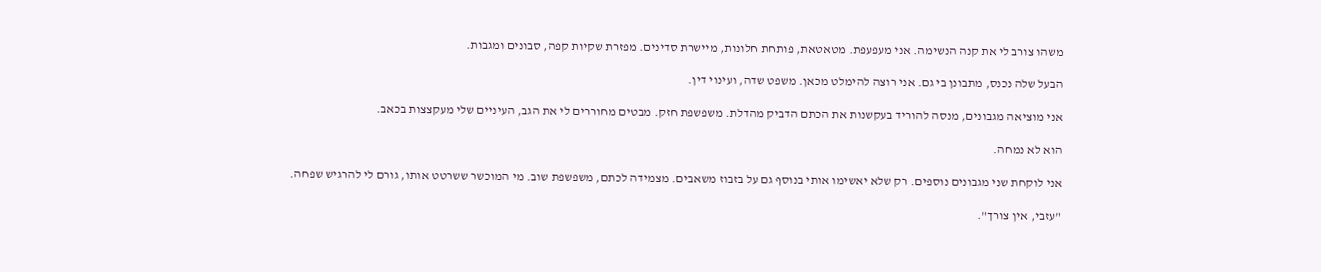משהו צורב לי את קנה הנשימה. אני מעפעפת. מטאטאת, פותחת חלונות, מיישרת סדינים. מפזרת שקיות קפה, סבונים ומגבות.

הבעל שלה נכנס, מתבונן בי גם. אני רוצה להימלט מכאן. משפט שדה, ועינוי דין.

אני מוציאה מגבונים, מנסה להוריד בעקשנות את הכתם הדביק מהדלת. משפשפת חזק. מבטים מחוררים לי את הגב, העיניים שלי מעקצצות בכאב.

הוא לא נמחה.

אני לוקחת שני מגבונים נוספים. רק שלא יאשימו אותי בנוסף גם על בזבוז משאבים. מצמידה לכתם, משפשפת שוב. מי המוכשר ששרטט אותו, גורם לי להרגיש שפחה.

"עזבי, אין צורך".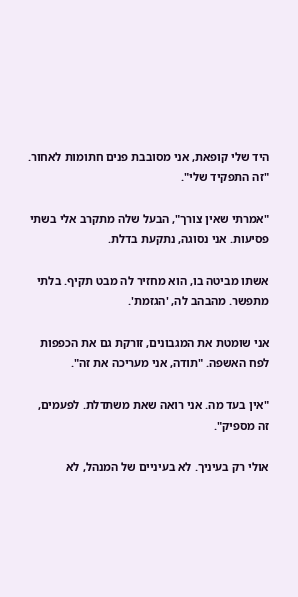היד שלי קופאת, אני מסובבת פנים חתומות לאחור. "זה התפקיד שלי".

"אמרתי שאין צורך", הבעל שלה מתקרב אלי בשתי פסיעות. אני נסוגה, נתקעת בדלת.

אשתו מביטה בו, הוא מחזיר לה מבט תקיף. בלתי מתפשר. מהבהב לה, 'הגזמת'.

אני שומטת את המגבונים, זורקת גם את הכפפות לפח האשפה. "תודה, אני מעריכה את זה".

"אין בעד מה. אני רואה שאת משתדלת. לפעמים, זה מספיק".

אולי רק בעיניך. לא בעיניים של המנהל, לא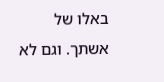באלו של אשתך. וגם לא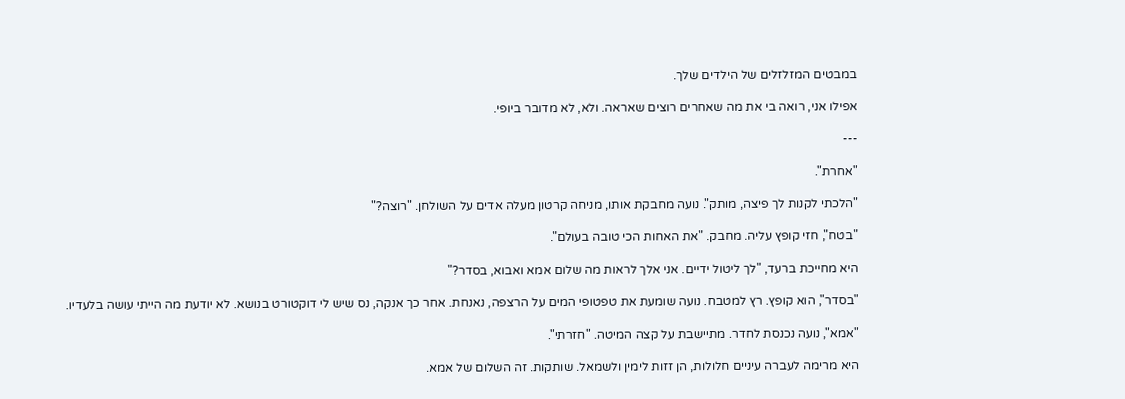במבטים המזלזלים של הילדים שלך.

אפילו אני, רואה בי את מה שאחרים רוצים שאראה. ולא, לא מדובר ביופי.

---

"אחרת".

"הלכתי לקנות לך פיצה, מותק". נועה מחבקת אותו, מניחה קרטון מעלה אדים על השולחן. "רוצה?"

"בטח", חזי קופץ עליה. מחבק. "את האחות הכי טובה בעולם".

היא מחייכת ברעד, "לך ליטול ידיים. אני אלך לראות מה שלום אמא ואבוא, בסדר?"

"בסדר", הוא קופץ. רץ למטבח. נועה שומעת את טפטופי המים על הרצפה, נאנחת. אחר כך אנקה, נס שיש לי דוקטורט בנושא. לא יודעת מה הייתי עושה בלעדיו.

"אמא", נועה נכנסת לחדר. מתיישבת על קצה המיטה. "חזרתי".

היא מרימה לעברה עיניים חלולות, הן זזות לימין ולשמאל. שותקות. זה השלום של אמא.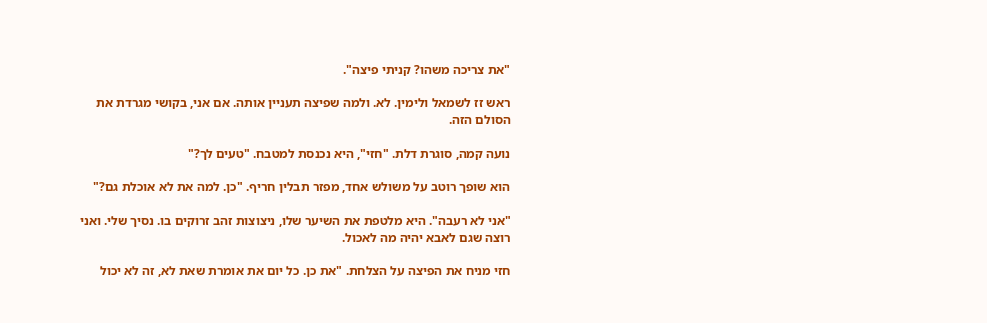"את צריכה משהו? קניתי פיצה".

ראש זז לשמאל ולימין. לא. ולמה שפיצה תעניין אותה. אם אני, בקושי מגרדת את הסולם הזה.

נועה קמה, סוגרת דלת. "חזי", היא נכנסת למטבח. "טעים לך?"

הוא שופך רוטב על משולש אחד, מפזר תבלין חריף. "כן. למה את לא אוכלת גם?"

"אני לא רעבה". היא מלטפת את השיער שלו, ניצוצות זהב זרוקים בו. נסיך שלי. ואני רוצה שגם לאבא יהיה מה לאכול.

חזי מניח את הפיצה על הצלחת. "את כן. כל יום את אומרת שאת לא, זה לא יכול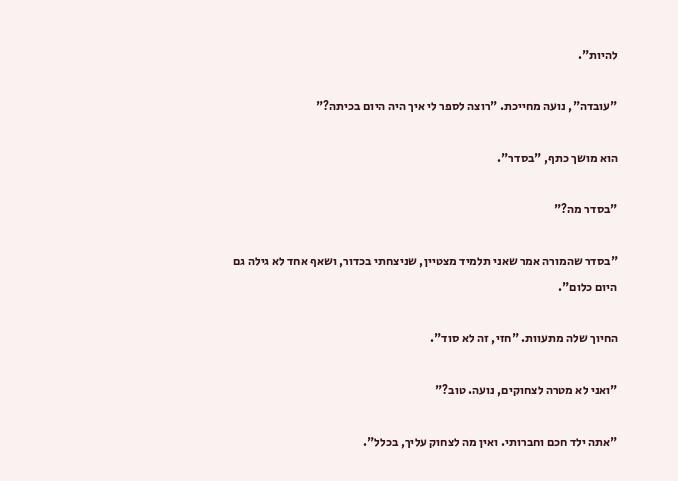להיות".

"עובדה", נועה מחייכת. "רוצה לספר לי איך היה היום בכיתה?"

הוא מושך כתף, "בסדר".

"בסדר מה?"

"בסדר שהמורה אמר שאני תלמיד מצטיין, שניצחתי בכדור, ושאף אחד לא גילה גם היום כלום".

החיוך שלה מתעוות. "חזי, זה לא סוד".

"ואני לא מטרה לצחוקים, נועה. טוב?"

"אתה ילד חכם וחברותי. ואין מה לצחוק עליך, בכלל".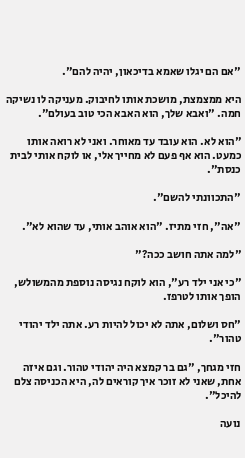"אם הם יגלו שאמא בדיכאון, יהיה להם".

היא ממצמצת, מושכת אותו לחיבוק. מעניקה לו נשיקה חמה. "ואבא שלך, הוא האבא הכי טוב בעולם".

"הוא לא. הוא עובד עד מאוחר. ואני לא רואה אותו כמעט. הוא אף פעם לא מחייך אלי, או לוקח אותי לבית כנסת".

"התכוונתי להשם".

"אה", חזי מתיז. "הוא אוהב אותי, עד שהוא לא".

"למה אתה חושב ככה?"

"כי אני ילד רע", הוא לוקח נגיסה נוספת מהמשולש, הופך אותו לטרפז.

"חס ושלום, אתה לא יכול להיות רע. אתה ילד יהודי טהור".

חזי מגחך, "גם בר קמצא היה יהודי טהור. וגם איזה אחת, שאני לא זוכר איך קוראים לה, היא הכניסה צלם להיכל".

נועה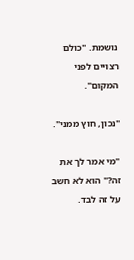נושמת. "כולם רצויים לפני המקום".

"נכון, חוץ ממני".

"מי אמר לך את זה?" הוא לא חשב על זה לבד.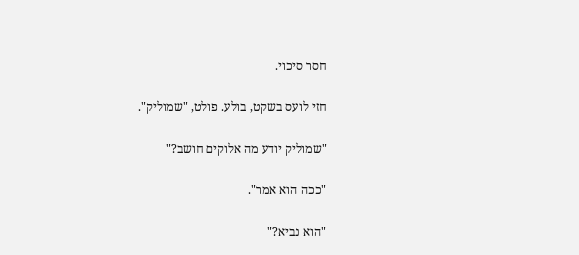חסר סיכוי.

חזי לועס בשקט, בולע. פולט, "שמוליק".

"שמוליק יודע מה אלוקים חושב?"

"ככה הוא אמר".

"הוא נביא?"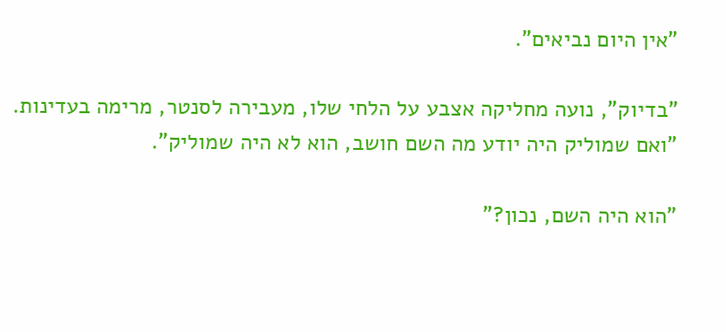"אין היום נביאים".

"בדיוק", נועה מחליקה אצבע על הלחי שלו, מעבירה לסנטר, מרימה בעדינות. "ואם שמוליק היה יודע מה השם חושב, הוא לא היה שמוליק".

"הוא היה השם, נכון?"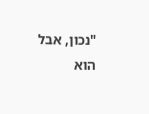"נכון, אבל הוא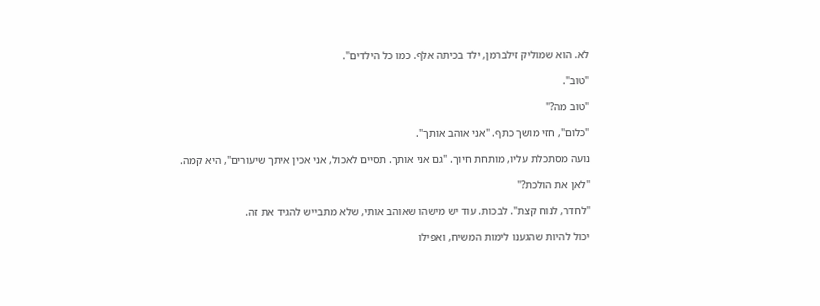לא. הוא שמוליק זילברמן, ילד בכיתה אלף. כמו כל הילדים".

"טוב".

"טוב מה?"

"כלום", חזי מושך כתף. "אני אוהב אותך".

נועה מסתכלת עליו, מותחת חיוך. "גם אני אותך. תסיים לאכול, אני אכין איתך שיעורים", היא קמה.

"לאן את הולכת?"

"לחדר, לנוח קצת". לבכות. עוד יש מישהו שאוהב אותי, שלא מתבייש להגיד את זה.

יכול להיות שהגענו לימות המשיח, ואפילו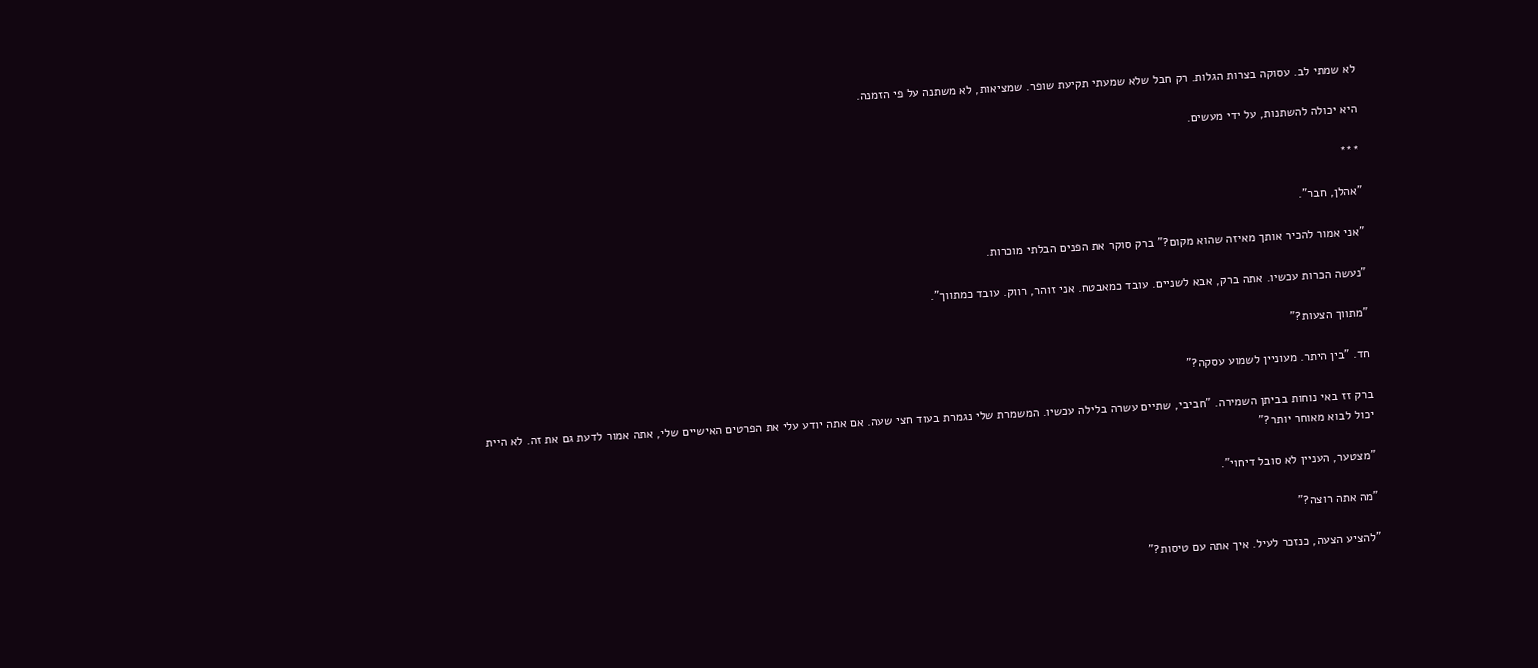לא שמתי לב. עסוקה בצרות הגלות. רק חבל שלא שמעתי תקיעת שופר. שמציאות, לא משתנה על פי הזמנה.

היא יכולה להשתנות, על ידי מעשים.

***

"אהלן, חבר".

"אני אמור להכיר אותך מאיזה שהוא מקום?" ברק סוקר את הפנים הבלתי מוכרות.

"נעשה הכרות עכשיו. אתה ברק, אבא לשניים. עובד כמאבטח. אני זוהר, רווק. עובד כמתווך".

"מתווך הצעות?"

חד. "בין היתר. מעוניין לשמוע עסקה?"

ברק זז באי נוחות בביתן השמירה. "חביבי, שתיים עשרה בלילה עכשיו. המשמרת שלי נגמרת בעוד חצי שעה. אם אתה יודע עלי את הפרטים האישיים שלי, אתה אמור לדעת גם את זה. לא היית יכול לבוא מאוחר יותר?"

"מצטער, העניין לא סובל דיחוי".

"מה אתה רוצה?"

"להציע הצעה, כנזכר לעיל. איך אתה עם טיסות?"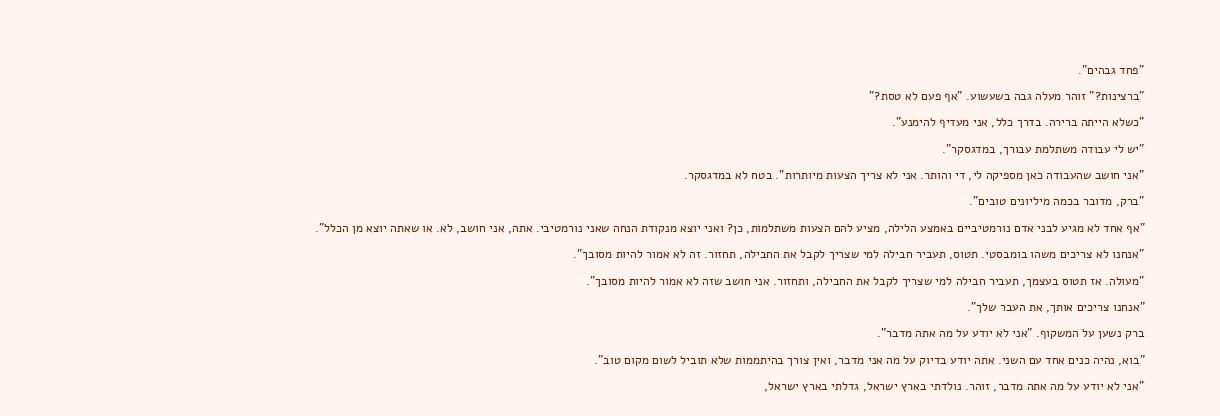"פחד גבהים".

"ברצינות?" זוהר מעלה גבה בשעשוע. "אף פעם לא טסת?"

"כשלא הייתה ברירה. בדרך כלל, אני מעדיף להימנע".

"יש לי עבודה משתלמת עבורך, במדגסקר".

"אני חושב שהעבודה כאן מספיקה לי, די והותר. אני לא צריך הצעות מיותרות". בטח לא במדגסקר.

"ברק, מדובר בכמה מיליונים טובים".

"אף אחד לא מגיע לבני אדם נורמטיביים באמצע הלילה, מציע להם הצעות משתלמות, כן? ואני יוצא מנקודת הנחה שאני נורמטיבי. אתה, אני חושב, לא. או שאתה יוצא מן הכלל".

"אנחנו לא צריכים משהו בומבסטי. תטוס, תעביר חבילה למי שצריך לקבל את החבילה, תחזור. זה לא אמור להיות מסובך".

"מעולה. אז תטוס בעצמך, תעביר חבילה למי שצריך לקבל את החבילה, ותחזור. אני חושב שזה לא אמור להיות מסובך".

"אנחנו צריכים אותך, את העבר שלך".

ברק נשען על המשקוף. "אני לא יודע על מה אתה מדבר".

"בוא, נהיה כנים אחד עם השני. אתה יודע בדיוק על מה אני מדבר, ואין צורך בהיתממות שלא תוביל לשום מקום טוב".

"אני לא יודע על מה אתה מדבר, זוהר. נולדתי בארץ ישראל, גדלתי בארץ ישראל,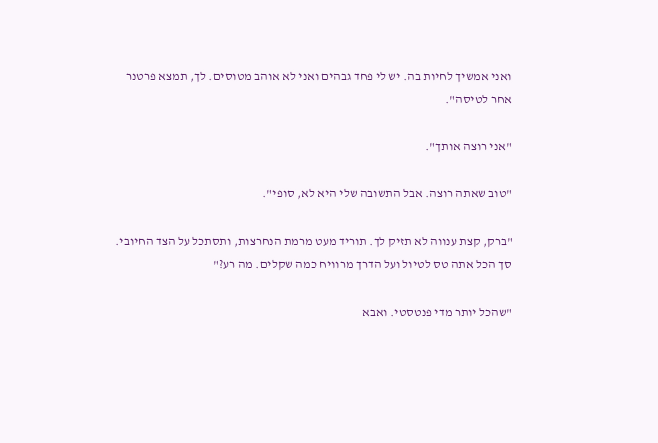ואני אמשיך לחיות בה. יש לי פחד גבהים ואני לא אוהב מטוסים. לך, תמצא פרטנר אחר לטיסה".

"אני רוצה אותך".

"טוב שאתה רוצה. אבל התשובה שלי היא לא, סופי".

"ברק, קצת ענווה לא תזיק לך. תוריד מעט מרמת הנחרצות, ותסתכל על הצד החיובי. סך הכל אתה טס לטיול ועל הדרך מרוויח כמה שקלים. מה רע?"

"שהכל יותר מדי פנטסטי. ואבא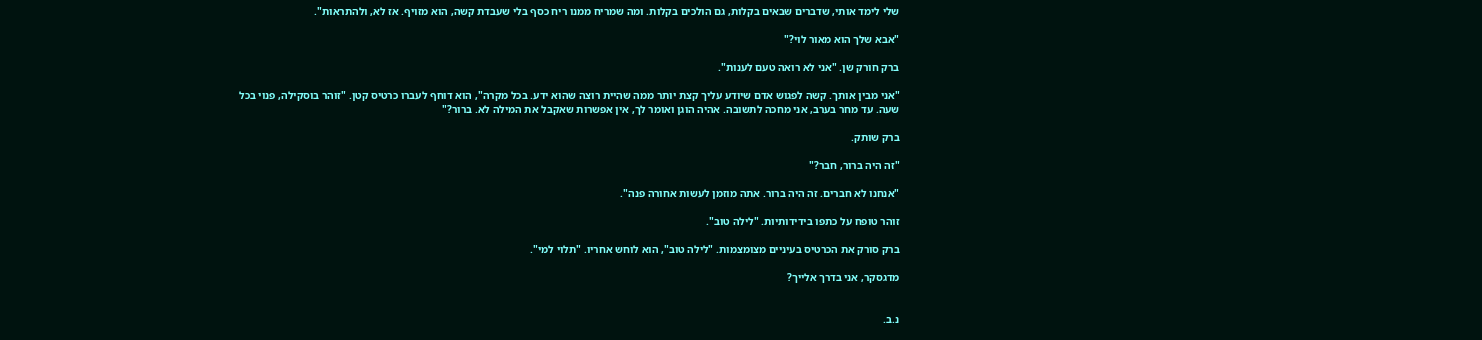שלי לימד אותי, שדברים שבאים בקלות, גם הולכים בקלות. ומה שמריח ממנו ריח כסף בלי שעבדת קשה, הוא מזויף. אז לא, ולהתראות".

"אבא שלך הוא מאור לוי?"

ברק חורק שן. "אני לא רואה טעם לענות".

"אני מבין אותך. קשה לפגוש אדם שיודע עליך קצת יותר ממה שהיית רוצה שהוא ידע. בכל מקרה", הוא דוחף לעברו כרטיס קטן. "זוהר בוסקילה, פנוי בכל שעה. עד מחר בערב, אני מחכה לתשובה. אהיה הוגן ואומר לך, אין אפשרות שאקבל את המילה לא. ברור?"

ברק שותק.

"זה היה ברור, חבר?"

"אנחנו לא חברים. זה היה ברור. אתה מוזמן לעשות אחורה פנה".

זוהר טופח על כתפו בידידותיות. "לילה טוב".

ברק סורק את הכרטיס בעיניים מצומצמות. "לילה טוב", הוא לוחש אחריו. "תלוי למי".

מדגסקר, אני בדרך אלייך?


נ.ב.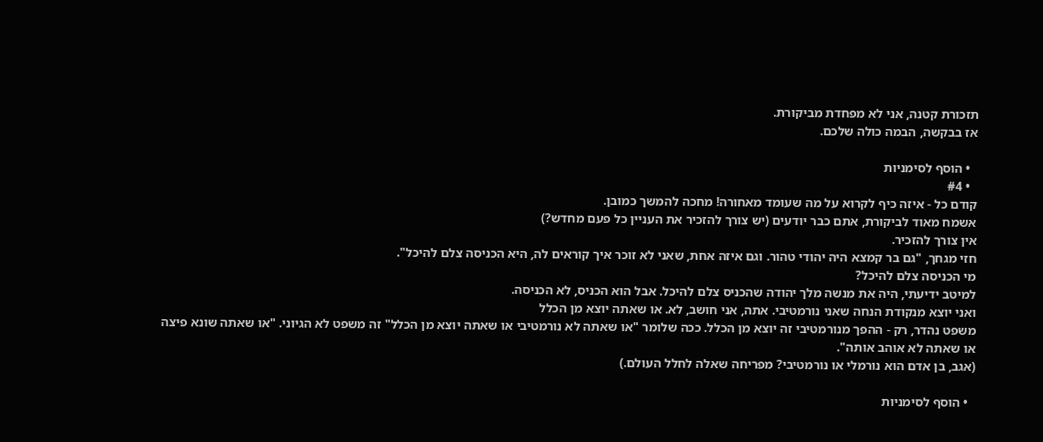תזכורת קטנה, אני לא מפחדת מביקורת.
אז בבקשה, הבמה כולה שלכם.

  • הוסף לסימניות
  • #4
קודם כל - איזה כיף לקרוא על מה שעומד מאחורה! מחכה להמשך כמובן.
אשמח מאוד לביקורת, אתם כבר יודעים (יש צורך להזכיר את העניין כל פעם מחדש?)
אין צורך להזכיר.
חזי מגחך, "גם בר קמצא היה יהודי טהור. וגם איזה אחת, שאני לא זוכר איך קוראים לה, היא הכניסה צלם להיכל".
מי הכניסה צלם להיכל?
למיטב ידיעתי, היה את מנשה מלך יהודה שהכניס צלם להיכל. אבל הוא הכניס, לא הכניסה.
ואני יוצא מנקודת הנחה שאני נורמטיבי. אתה, אני חושב, לא. או שאתה יוצא מן הכלל
משפט נהדר, רק - ההפך מנורמטיבי זה יוצא מן הכלל. ככה שלומר "או שאתה לא נורמטיבי או שאתה יוצא מן הכלל" זה משפט לא הגיוני. "או שאתה שונא פיצה או שאתה לא אוהב אותה".
(אגב, בן אדם הוא נורמלי או נורמטיבי? מפריחה שאלה לחלל העולם.)

  • הוסף לסימניות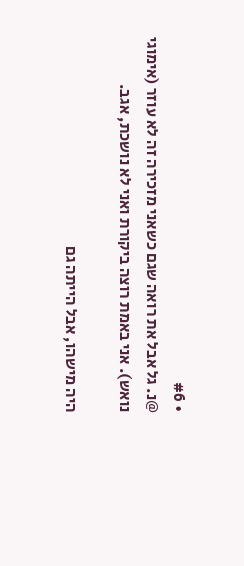• #6
@נ. גל אבל את רואה שגם כשאני מזכירה זה לא עוזר (אימוגי נואש). אני באמת רוצה ביקורת ואני לא נושכת, אגב.

היה מישהו, אבל הייתה גם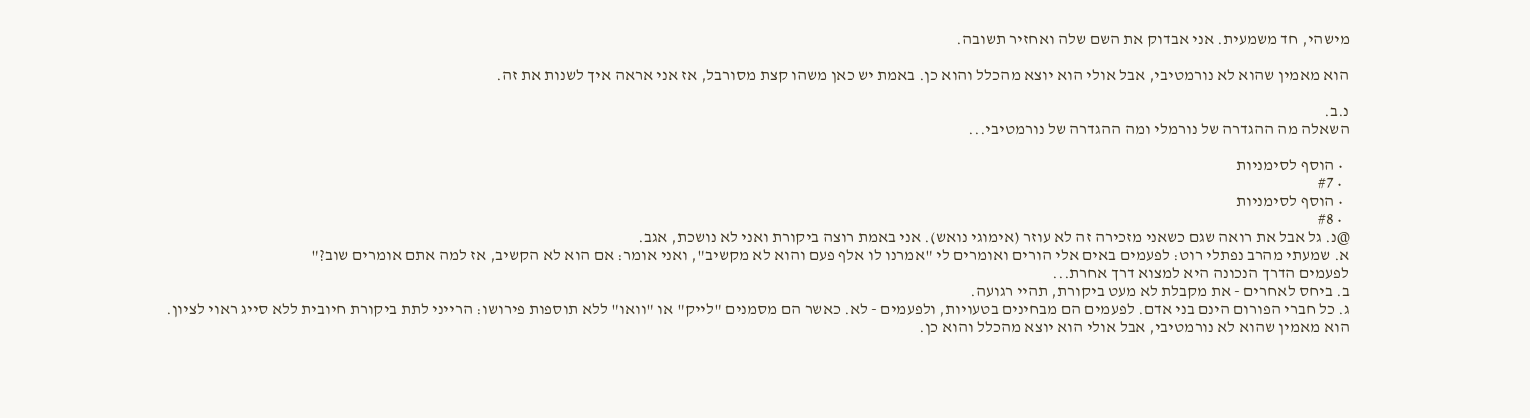מישהי, חד משמעית. אני אבדוק את השם שלה ואחזיר תשובה.

הוא מאמין שהוא לא נורמטיבי, אבל אולי הוא יוצא מהכלל והוא כן. באמת יש כאן משהו קצת מסורבל, אז אני אראה איך לשנות את זה.

נ.ב.
השאלה מה ההגדרה של נורמלי ומה ההגדרה של נורמטיבי...

  • הוסף לסימניות
  • #7
  • הוסף לסימניות
  • #8
@נ. גל אבל את רואה שגם כשאני מזכירה זה לא עוזר (אימוגי נואש). אני באמת רוצה ביקורת ואני לא נושכת, אגב.
א. שמעתי מהרב נפתלי רוט: לפעמים באים אלי הורים ואומרים לי "אמרנו לו אלף פעם והוא לא מקשיב", ואני אומר: אם הוא לא הקשיב, אז למה אתם אומרים שוב?"
לפעמים הדרך הנכונה היא למצוא דרך אחרת...
ב. ביחס לאחרים - את מקבלת לא מעט ביקורת, תהיי רגועה.
ג. כל חברי הפורום הינם בני אדם. לפעמים הם מבחינים בטעויות, ולפעמים - לא. כאשר הם מסמנים "לייק" או "וואו" ללא תוספות פירושו: הרייני לתת ביקורת חיובית ללא סייג ראוי לציון.
הוא מאמין שהוא לא נורמטיבי, אבל אולי הוא יוצא מהכלל והוא כן.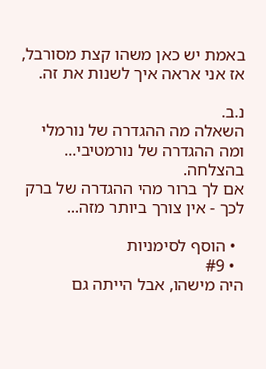באמת יש כאן משהו קצת מסורבל, אז אני אראה איך לשנות את זה.

נ.ב.
השאלה מה ההגדרה של נורמלי ומה ההגדרה של נורמטיבי...
בהצלחה.
אם לך ברור מהי ההגדרה של ברק לכך - אין צורך ביותר מזה...

  • הוסף לסימניות
  • #9
היה מישהו, אבל הייתה גם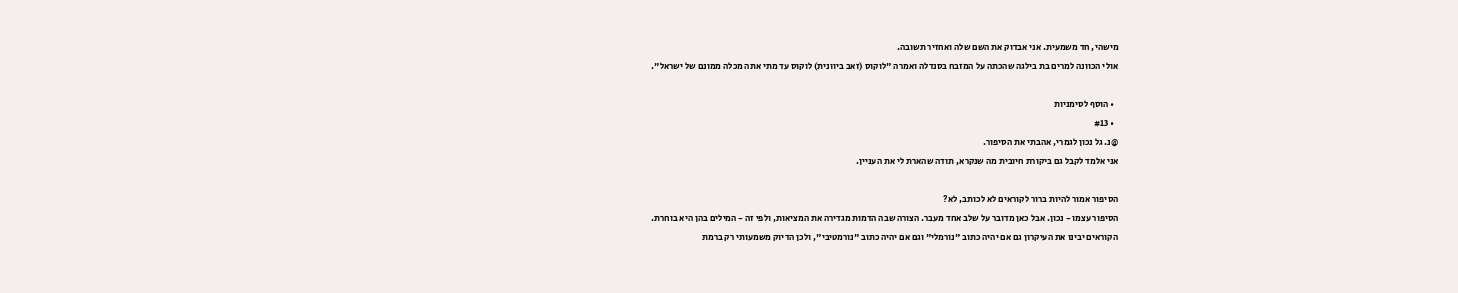מישהי, חד משמעית. אני אבדוק את השם שלה ואחזיר תשובה.
אולי הכוונה למרים בת בילגה שהכתה על המזבח בסנדלה ואמרה "לוקוס (זאב ביוונית) לוקוס עד מתי אתה מכלה ממונם של ישראל".

  • הוסף לסימניות
  • #13
@נ. גל נכון לגמרי, אהבתי את הסיפור.
אני אלמד לקבל גם ביקורת חיובית מה שנקרא, תודה שהארת לי את העניין.

הסיפור אמור להיות ברור לקוראים לא לכותב, לא?
הסיפור עצמו - נכון. אבל כאן מדובר על שלב אחד מעבר. הצורה שבה הדמות מגדירה את המציאות, ולפי זה - המילים בהן היא בוחרת.
הקוראים יבינו את העיקרון גם אם יהיה כתוב "נורמלי" וגם אם יהיה כתוב "נורמטיבי", ולכן הדיוק משמעותי רק ברמת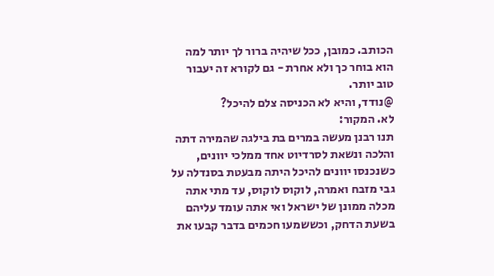הכותב. כמובן, ככל שיהיה ברור לך יותר למה הוא בוחר כך ולא אחרת - גם לקורא זה יעבור טוב יותר.
@נודד, והיא לא הכניסה צלם להיכל?
לא. המקור:
תנו רבנן מעשה במרים בת בילגה שהמירה דתה והלכה ונשאת לסרדיוט אחד ממלכי יוונים, כשנכנסו יוונים להיכל היתה מבעטת בסנדלה על גבי מזבח ואמרה, לוקוס לוקוס, עד מתי אתה מכלה ממונן של ישראל ואי אתה עומד עליהם בשעת הדחק, וכששמעו חכמים בדבר קבעו את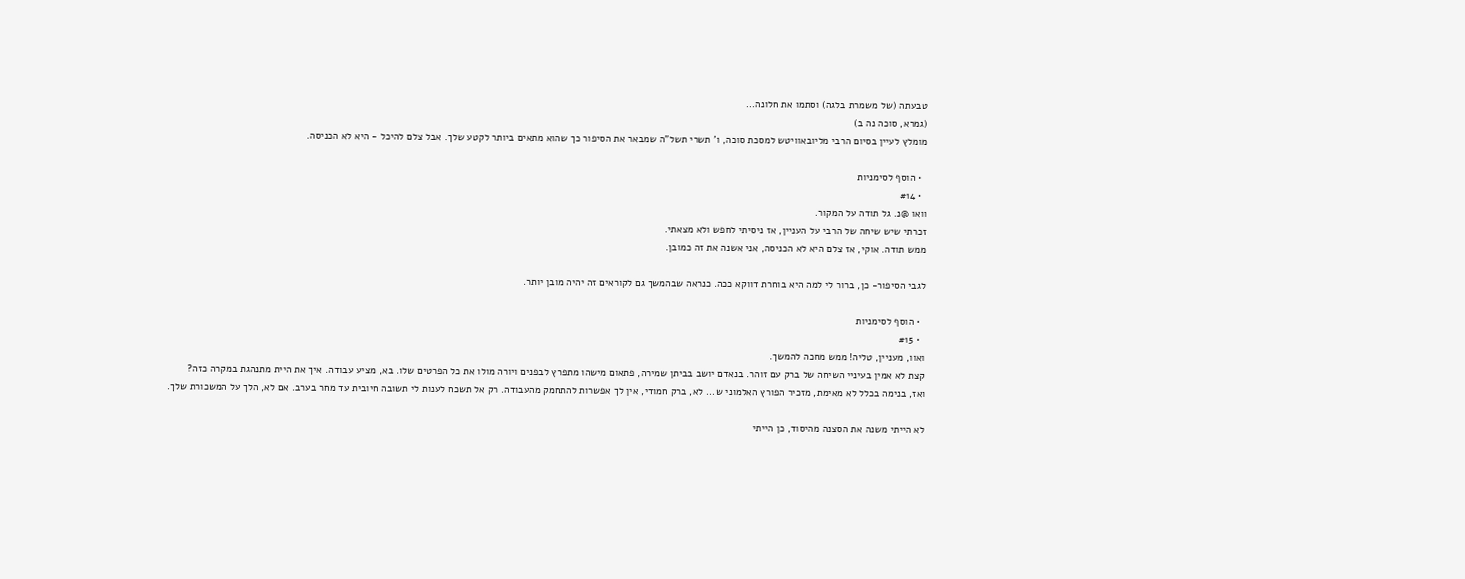טבעתה (של משמרת בלגה) וסתמו את חלונה...
(גמרא, סוכה נה ב)
מומלץ לעיין בסיום הרבי מליובאוויטש למסכת סוכה, ו' תשרי תשל"ה שמבאר את הסיפור כך שהוא מתאים ביותר לקטע שלך. אבל צלם להיכל - היא לא הכניסה.

  • הוסף לסימניות
  • #14
וואו @נ. גל תודה על המקור.
זכרתי שיש שיחה של הרבי על העניין, אז ניסיתי לחפש ולא מצאתי.
ממש תודה. אוקי, אז צלם היא לא הכניסה, אני אשנה את זה כמובן.

לגבי הסיפור- כן, ברור לי למה היא בוחרת דווקא ככה. כנראה שבהמשך גם לקוראים זה יהיה מובן יותר.

  • הוסף לסימניות
  • #15
ואוו, מעניין, טליה! ממש מחכה להמשך.
קצת לא אמין בעיניי השיחה של ברק עם זוהר. בנאדם יושב בביתן שמירה, פתאום מישהו מתפרץ לבפנים ויורה מולו את כל הפרטים שלו. בא, מציע עבודה. איך את היית מתנהגת במקרה כזה?
ואז, בנימה בכלל לא מאימת, מזכיר הפורץ האלמוני ש... לא, ברק חמודי, אין לך אפשרות להתחמק מהעבודה. רק אל תשכח לענות לי תשובה חיובית עד מחר בערב. אם לא, הלך על המשכורת שלך.

לא הייתי משנה את הסצנה מהיסוד, כן הייתי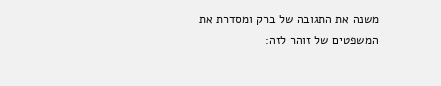משנה את התגובה של ברק ומסדרת את המשפטים של זוהר לזה: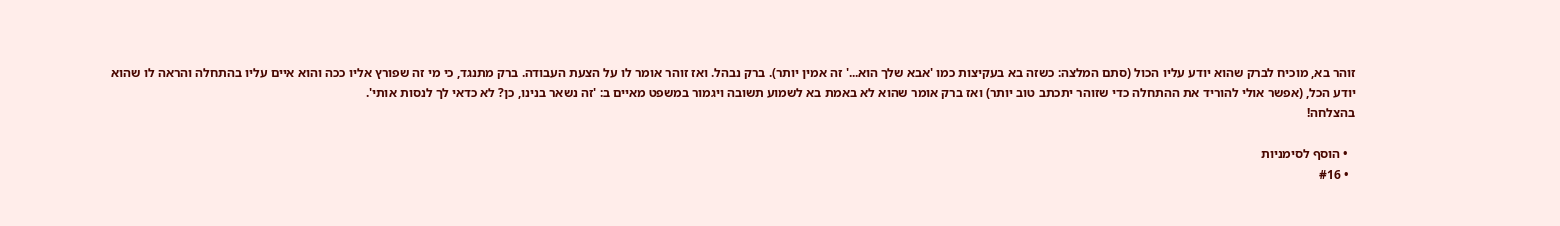זוהר בא, מוכיח לברק שהוא יודע עליו הכול (סתם המלצה: כשזה בא בעקיצות כמו 'אבא שלך הוא...' זה אמין יותר). ברק נבהל. ואז זוהר אומר לו על הצעת העבודה. ברק מתנגד, כי מי זה שפורץ אליו ככה והוא איים עליו בהתחלה והראה לו שהוא יודע הכל, (אפשר אולי להוריד את ההתחלה כדי שזוהר יתכתב טוב יותר) ואז ברק אומר שהוא לא באמת בא לשמוע תשובה ויגמור במשפט מאיים ב: 'זה נשאר בנינו, כן? לא כדאי לך לנסות אותי'.
בהצלחה!

  • הוסף לסימניות
  • #16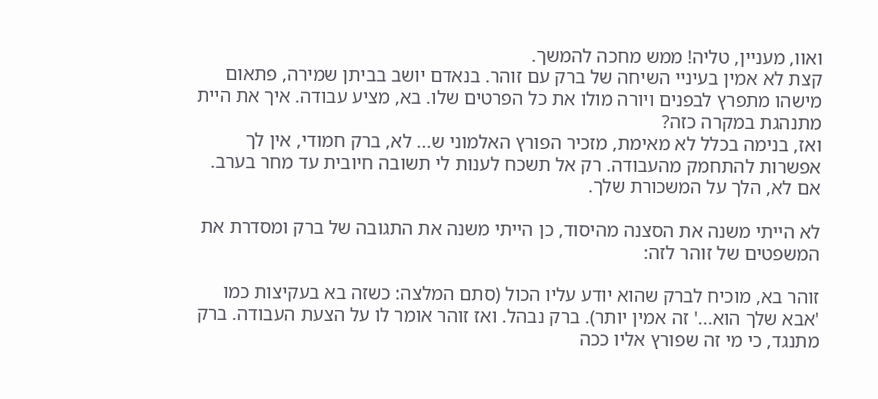ואוו, מעניין, טליה! ממש מחכה להמשך.
קצת לא אמין בעיניי השיחה של ברק עם זוהר. בנאדם יושב בביתן שמירה, פתאום מישהו מתפרץ לבפנים ויורה מולו את כל הפרטים שלו. בא, מציע עבודה. איך את היית מתנהגת במקרה כזה?
ואז, בנימה בכלל לא מאימת, מזכיר הפורץ האלמוני ש... לא, ברק חמודי, אין לך אפשרות להתחמק מהעבודה. רק אל תשכח לענות לי תשובה חיובית עד מחר בערב. אם לא, הלך על המשכורת שלך.

לא הייתי משנה את הסצנה מהיסוד, כן הייתי משנה את התגובה של ברק ומסדרת את המשפטים של זוהר לזה:

זוהר בא, מוכיח לברק שהוא יודע עליו הכול (סתם המלצה: כשזה בא בעקיצות כמו 'אבא שלך הוא...' זה אמין יותר). ברק נבהל. ואז זוהר אומר לו על הצעת העבודה. ברק מתנגד, כי מי זה שפורץ אליו ככה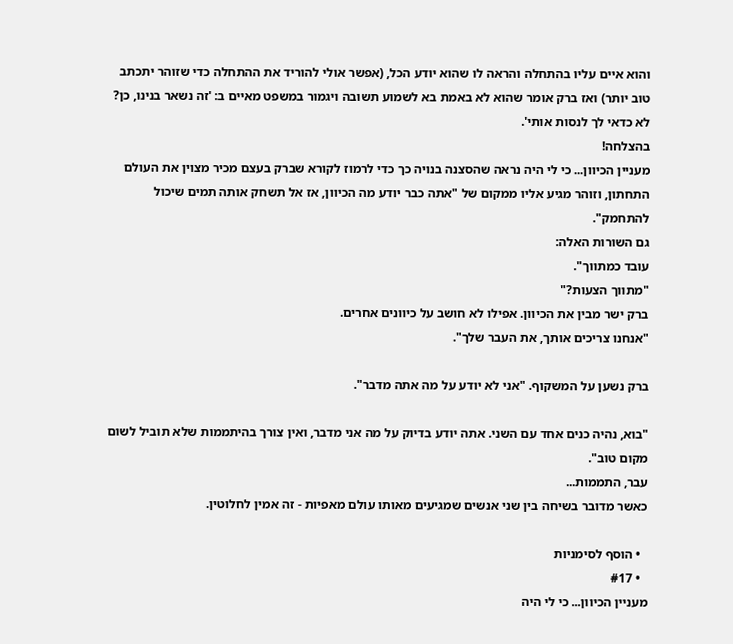והוא איים עליו בהתחלה והראה לו שהוא יודע הכל, (אפשר אולי להוריד את ההתחלה כדי שזוהר יתכתב טוב יותר) ואז ברק אומר שהוא לא באמת בא לשמוע תשובה ויגמור במשפט מאיים ב: 'זה נשאר בנינו, כן? לא כדאי לך לנסות אותי'.
בהצלחה!
מעניין הכיוון... כי לי היה נראה שהסצנה בנויה כך כדי לרמוז לקורא שברק בעצם מכיר מצוין את העולם התחתון, וזוהר מגיע אליו ממקום של "אתה כבר יודע מה הכיוון, אז אל תשחק אותה תמים שיכול להתחמק".
גם השורות האלה:
עובד כמתווך".
"מתווך הצעות?"
ברק ישר מבין את הכיוון. אפילו לא חושב על כיוונים אחרים.
"אנחנו צריכים אותך, את העבר שלך".

ברק נשען על המשקוף. "אני לא יודע על מה אתה מדבר".

"בוא, נהיה כנים אחד עם השני. אתה יודע בדיוק על מה אני מדבר, ואין צורך בהיתממות שלא תוביל לשום מקום טוב".
עבר, התממות...
כאשר מדובר בשיחה בין שני אנשים שמגיעים מאותו עולם מאפיות - זה אמין לחלוטין.

  • הוסף לסימניות
  • #17
מעניין הכיוון... כי לי היה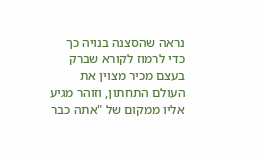נראה שהסצנה בנויה כך כדי לרמוז לקורא שברק בעצם מכיר מצוין את העולם התחתון, וזוהר מגיע אליו ממקום של "אתה כבר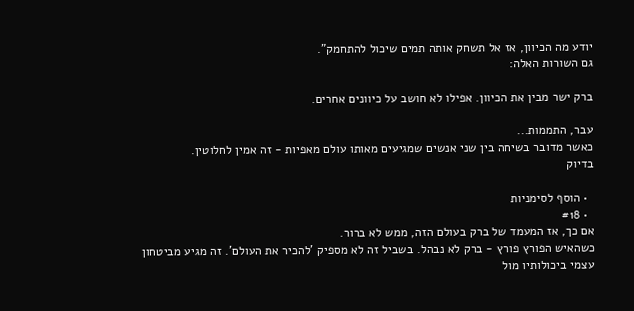יודע מה הכיוון, אז אל תשחק אותה תמים שיכול להתחמק".
גם השורות האלה:

ברק ישר מבין את הכיוון. אפילו לא חושב על כיוונים אחרים.

עבר, התממות...
כאשר מדובר בשיחה בין שני אנשים שמגיעים מאותו עולם מאפיות - זה אמין לחלוטין.
בדיוק

  • הוסף לסימניות
  • #18
אם כך, אז המעמד של ברק בעולם הזה, ממש לא ברור.
כשהאיש הפורץ פורץ - ברק לא נבהל. בשביל זה לא מספיק 'להכיר את העולם'. זה מגיע מביטחון עצמי ביכולותיו מול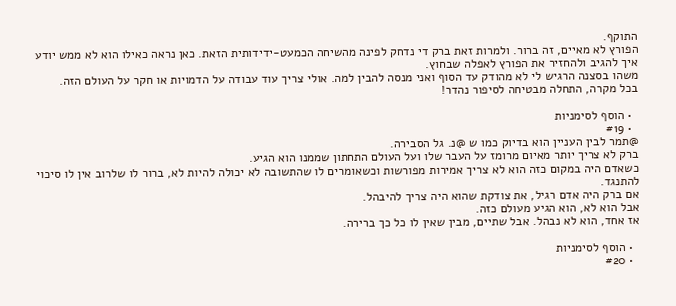התוקף.
הפורץ לא מאיים, זה ברור. ולמרות זאת ברק די נדחק לפינה מהשיחה הכמעט-ידידותית הזאת. כאן נראה כאילו הוא לא ממש יודע איך להגיב ולהחזיר את הפורץ לאפלה שבחוץ.
משהו בסצנה הרגיש לי לא מהודק עד הסוף ואני מנסה להבין למה. אולי צריך עוד עבודה על הדמויות או חקר על העולם הזה.
בכל מקרה, התחלה מבטיחה לסיפור נהדר!

  • הוסף לסימניות
  • #19
@תמר לבין העניין הוא בדיוק כמו ש @נ. גל הסבירה.
ברק לא צריך יותר מאיום מרומז על העבר שלו ועל העולם התחתון שממנו הוא הגיע.
כשאדם היה במקום כזה הוא לא צריך אמירות מפורשות וכשאומרים לו שהתשובה לא יכולה להיות לא, ברור לו שלרוב אין לו סיכוי להתנגד.
אם ברק היה אדם רגיל, את צודקת שהוא היה צריך להיבהל.
אבל הוא לא, הוא הגיע מעולם כזה.
אז אחד, הוא לא נבהל. אבל שתיים, מבין שאין לו כל כך ברירה.

  • הוסף לסימניות
  • #20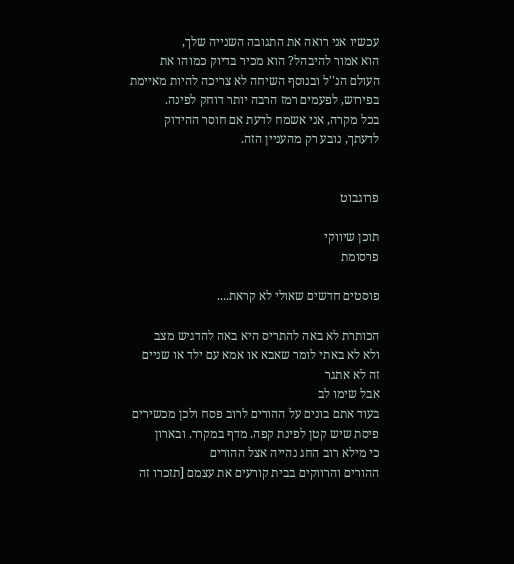עכשיו אני רואה את התגובה השנייה שלך,
הוא אמור להיבהל? הוא מכיר בדיוק כמוהו את העולם הנ''ל ובנוסף השיחה לא צריכה להיות מאיימת בפירוש, לפעמים רמז הרבה יותר דוחק לפינה.
בכל מקרה, אני אשמח לדעת אם חוסר ההידוק לדעתך, נובע רק מהעניין הזה.


פרוגבוט

תוכן שיווקי
פרסומת

פוסטים חדשים שאולי לא קראת....

הכותרת לא באה להתריס היא באה להדגיש מצב
ולא לא באתי לומר שאבא או אמא עם ילד או שניים זה לא אתגר
אבל שימו לב
בעוד אתם בונים על ההורים לרוב פסח ולכן מכשירים פיסת שיש קטן לפינת קפה. מדף במקרר. ובארון
כי מילא רוב החג נהייה אצל ההורים
ההורים והרווקים בבית קורעים את עצמם [תזכרו זה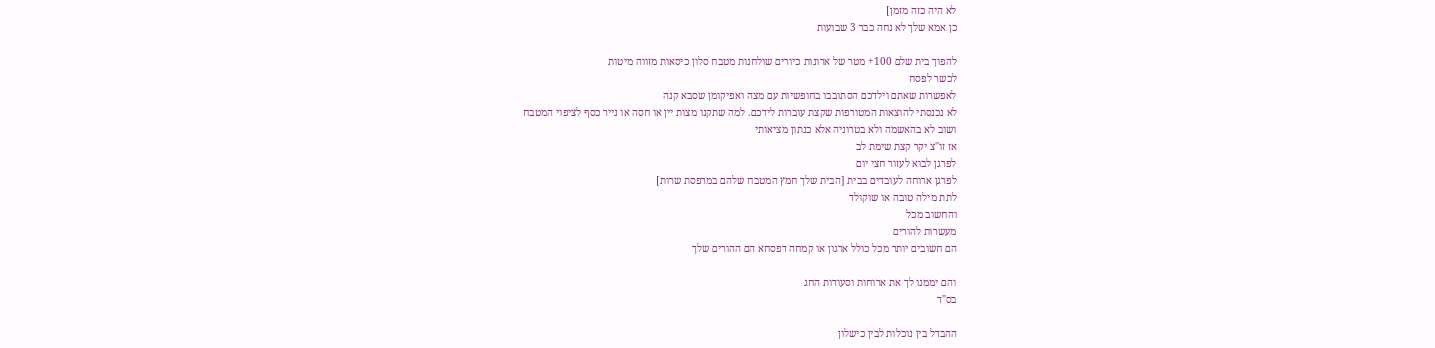לא היה כזה מזמן]
כן אמא שלך לא נחה כבר 3 שבועות

להפוך בית שלם 100+ מטר של ארונות כיורים שולחנות מטבח סלון כיסאות מזווה מיטות
לכשר לפסח
לאפשרות שאתם וילדכם הסתובבו בחופשיות עם מצה ואפיקומן שסבא קנה
לא נכנסתי להוצאות המטורפות שקצת עוברות לידכם. למה שתקנו מצות יין או חסה או נייר כסף לציפוי המטבח
ושוב לא בהאשמה ולא בטרוניה אלא כנתון מציאותי
אז זו''צ יקר קצת שימת לב
לפרגן לבוא לעזור חצי יום
לפרגן ארוחה לעובדים בבית [הבית שלך חמץ המטבח שלהם במרפסת שרות]
לתת מילה טובה או שוקולד
והחשוב מכל
מעשרות להורים
הם חשובים יותר מכל כולל ארגון או קמחה דפסחא הם ההורים שלך

והם יממנו לך את ארוחות וסעודות החג
בס"ד

ההבדל בין נוכלות לבין כישלון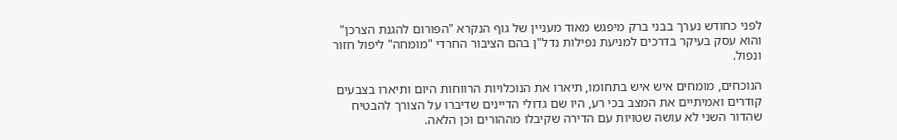לפני כחודש נערך בבני ברק מיפגש מאוד מעניין של גוף הנקרא "הפורום להגנת הצרכן" והוא עסק בעיקר בדרכים למניעת נפילות נדל"ן בהם הציבור החרדי "מומחה" ליפול חזור ונפול.

הנוכחים, מומחים איש איש בתחומו, תיארו את הנוכלויות הרווחות היום ותיארו בצבעים קודרים ואמיתיים את המצב בכי רע, היו שם גדולי הדיינים שדיברו על הצורך להבטיח שהדור השני לא עושה שטויות עם הדירה שקיבלו מההורים וכן הלאה.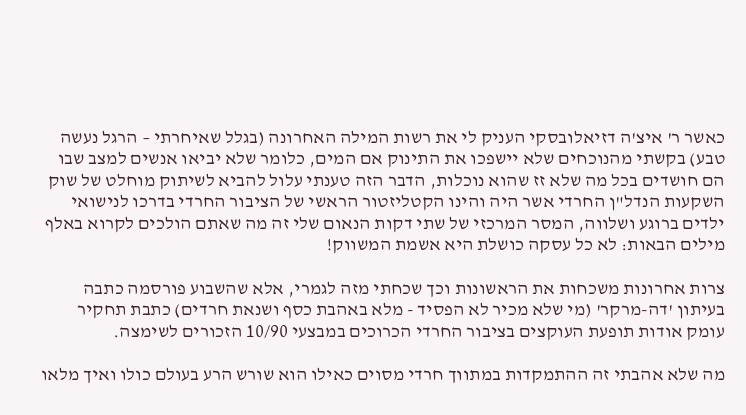כאשר ר' איצ'ה דזיאלובסקי העניק לי את רשות המילה האחרונה (בגלל שאיחרתי – הרגל נעשה טבע) בקשתי מהנוכחים שלא יישפכו את התינוק אם המים, כלומר שלא יביאו אנשים למצב שבו הם חושדים בכל מה שלא זז שהוא נוכלות, הדבר הזה טענתי עלול להביא לשיתוק מוחלט של שוק השקעות הנדל"ן החרדי אשר היה והינו הקטליזטור הראשי של הציבור החרדי בדרכו לנישואי ילדים ברוגע ושלווה, המסר המרכזי של שתי דקות הנאום שלי זה מה שאתם הולכים לקרוא באלף מילים הבאות: לא כל עסקה כושלת היא אשמת המשווק!

צרות אחרונות משכחות את הראשונות וכך שכחתי מזה לגמרי, אלא שהשבוע פורסמה כתבה בעיתון 'דה-מרקר' (מי שלא מכיר לא הפסיד - מלא באהבת כסף ושנאת חרדים) כתבת תחקיר עומק אודות תופעת העוקצים בציבור החרדי הכרוכים במבצעי 10/90 הזכורים לשימצה.

מה שלא אהבתי זה ההתמקדות במתווך חרדי מסוים כאילו הוא שורש הרע בעולם כולו ואיך מלאו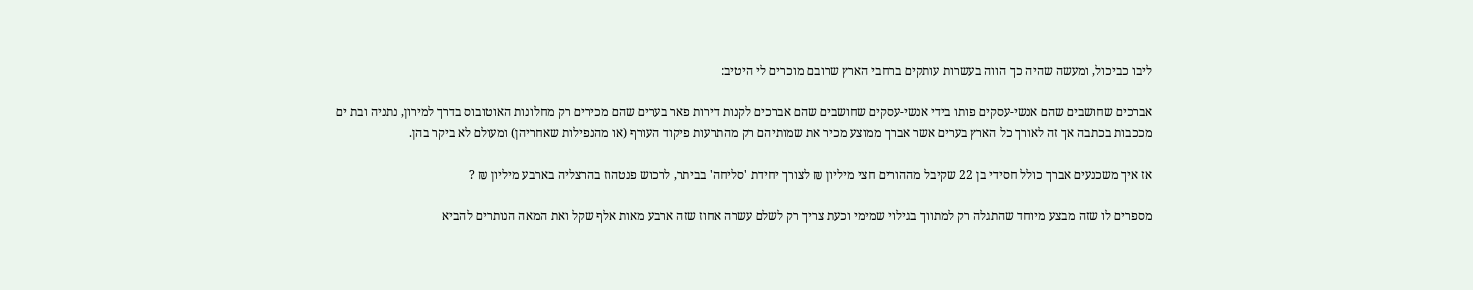ליבו כביכול, ומעשה שהיה כך הווה בעשרות עותקים ברחבי הארץ שרובם מוכרים לי היטיב:

אברכים שחושבים שהם אנשי-עסקים פותו בידי אנשי-עסקים שחושבים שהם אברכים לקנות דירות פאר בערים שהם מכירים רק מחלונות האוטובוס בדרך למירון, נתניה ובת ים מככבות בכתבה אך זה לאורך כל הארץ בערים אשר אברך ממוצע מכיר את שמותיהם רק מהתרעות פיקוד העורף (או מהנפילות שאחריהן) ומעולם לא ביקר בהן.

אז איך משכנעים אברך כולל חסידי בן 22 שקיבל מההורים חצי מיליון ₪ לצורך יחידת 'סליחה' בביתר, לרכוש פנטהוז בהרצליה בארבע מיליון ₪ ?

מספרים לו שזה מבצע מיוחד שהתגלה רק למתווך בגילוי שמימי וכעת צריך רק לשלם עשרה אחוז שזה ארבע מאות אלף שקל ואת המאה הנותרים להביא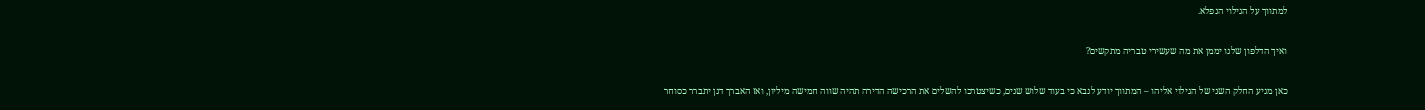למתווך על הגילוי הנפלא.

ואיך הדלפון שלנו יממן את מה שעשירי טבריה מתקשים?

כאן מגיע החלק השני של הגילוי אליהו – המתווך יודע לנבא כי בעוד שלוש שנים, כשיצטרכו להשלים את הרכישה הדירה תהיה שווה חמישה מיליון, ואז האברך דנן יתברר כסוחר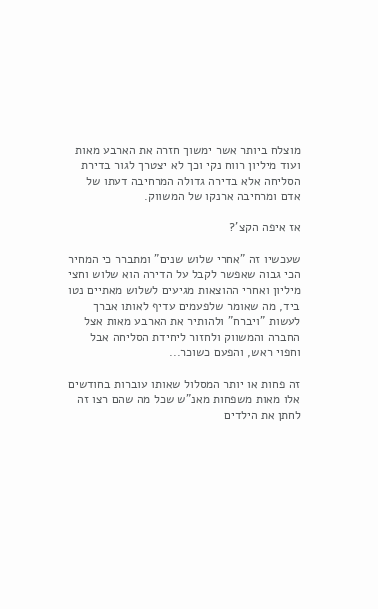מוצלח ביותר אשר ימשוך חזרה את הארבע מאות ועוד מיליון רווח נקי וכך לא יצטרך לגור בדירת הסליחה אלא בדירה גדולה המרחיבה דעתו של אדם ומרחיבה ארנקו של המשווק.

אז איפה הקצ'?

שעכשיו זה "אחרי שלוש שנים" ומתברר כי המחיר הכי גבוה שאפשר לקבל על הדירה הוא שלוש וחצי מיליון ואחרי ההוצאות מגיעים לשלוש מאתיים נטו ביד, מה שאומר שלפעמים עדיף לאותו אברך לעשות "ויברח" ולהותיר את הארבע מאות אצל החברה והמשווק ולחזור ליחידת הסליחה אבל וחפוי ראש, והפעם כשוכר...

זה פחות או יותר המסלול שאותו עוברות בחודשים אלו מאות משפחות מאנ"ש שכל מה שהם רצו זה לחתן את הילדים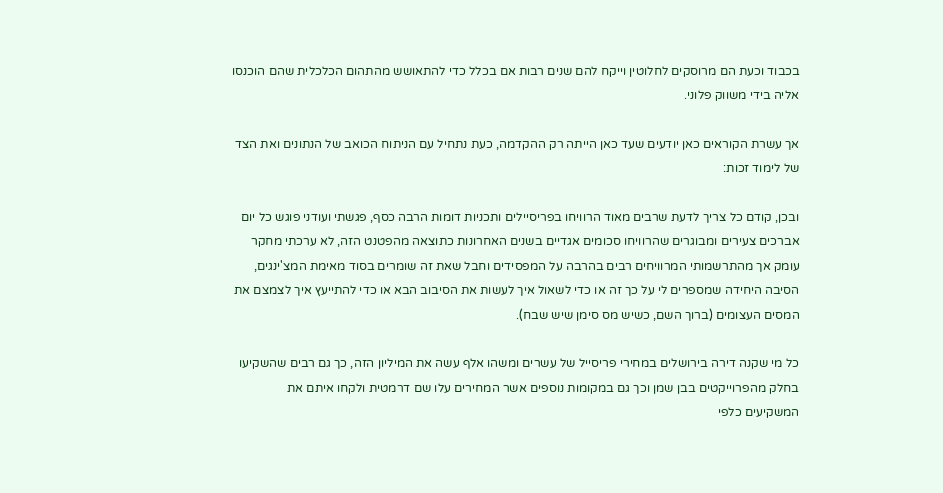בכבוד וכעת הם מרוסקים לחלוטין וייקח להם שנים רבות אם בכלל כדי להתאושש מהתהום הכלכלית שהם הוכנסו אליה בידי משווק פלוני.

אך עשרת הקוראים כאן יודעים שעד כאן הייתה רק ההקדמה, כעת נתחיל עם הניתוח הכואב של הנתונים ואת הצד של לימוד זכות:

ובכן, קודם כל צריך לדעת שרבים מאוד הרוויחו בפריסיילים ותכניות דומות הרבה כסף, פגשתי ועודני פוגש כל יום אברכים צעירים ומבוגרים שהרוויחו סכומים אגדיים בשנים האחרונות כתוצאה מהפטנט הזה, לא ערכתי מחקר עומק אך מהתרשמותי המרוויחים רבים בהרבה על המפסידים וחבל שאת זה שומרים בסוד מאימת המצ'ינגים, הסיבה היחידה שמספרים לי על כך זה או כדי לשאול איך לעשות את הסיבוב הבא או כדי להתייעץ איך לצמצם את המסים העצומים (ברוך השם, כשיש מס סימן שיש שבח).

כל מי שקנה דירה בירושלים במחירי פריסייל של עשרים ומשהו אלף עשה את המיליון הזה, כך גם רבים שהשקיעו בחלק מהפרוייקטים בבן שמן וכך גם במקומות נוספים אשר המחירים עלו שם דרמטית ולקחו איתם את המשקיעים כלפי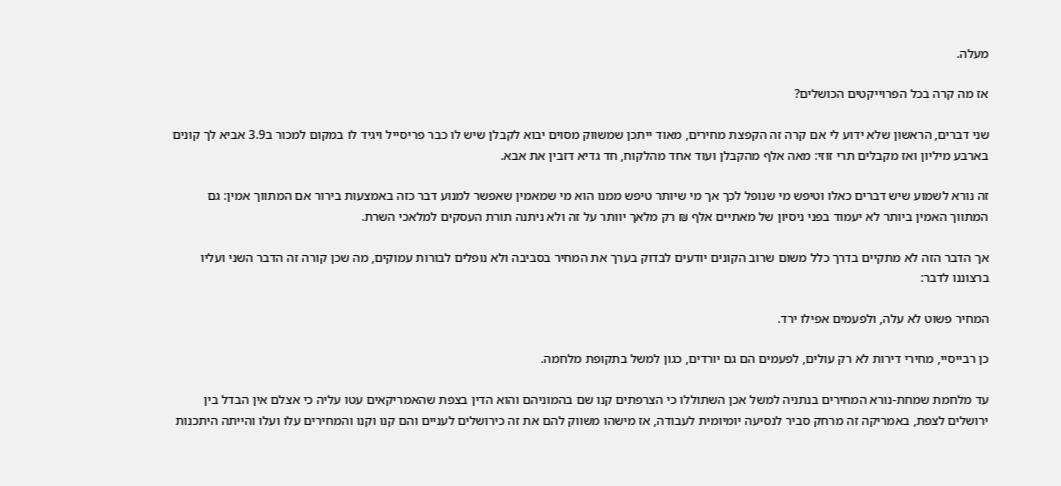מעלה.

אז מה קרה בכל הפרוייקטים הכושלים?

שני דברים, הראשון שלא ידוע לי אם קרה זה הקפצת מחירים, מאוד ייתכן שמשווק מסוים יבוא לקבלן שיש לו כבר פריסייל ויגיד לו במקום למכור ב3.9 אביא לך קונים בארבע מיליון ואז מקבלים תרי זוזי: מאה אלף מהקבלן ועוד אחד מהלקוח, חד גדיא דזבין את אבא.

זה נורא לשמוע שיש דברים כאלו וטיפש מי שנופל לכך אך מי שיותר טיפש ממנו הוא מי שמאמין שאפשר למנוע דבר כזה באמצעות בירור אם המתווך אמין: גם המתווך האמין ביותר לא יעמוד בפני ניסיון של מאתיים אלף ₪ רק מלאך יוותר על זה ולא ניתנה תורת העסקים למלאכי השרת.

אך הדבר הזה לא מתקיים בדרך כלל משום שרוב הקונים יודעים לבדוק בערך את המחיר בסביבה ולא נופלים לבורות עמוקים, מה שכן קורה זה הדבר השני ועליו ברצוננו לדבר:

המחיר פשוט לא עלה, ולפעמים אפילו ירד.

כן רבייסיי, מחירי דירות לא רק עולים, לפעמים הם גם יורדים, כגון למשל בתקופת מלחמה.

עד מלחמת שמחת-נורא המחירים בנתניה למשל אכן השתוללו כי הצרפתים קנו שם בהמוניהם והוא הדין בצפת שהאמריקאים עטו עליה כי אצלם אין הבדל בין ירושלים לצפת, באמריקה זה מרחק סביר לנסיעה יומיומית לעבודה, אז מישהו משווק להם את זה כירושלים לעניים והם קנו וקנו והמחירים עלו ועלו והייתה היתכנות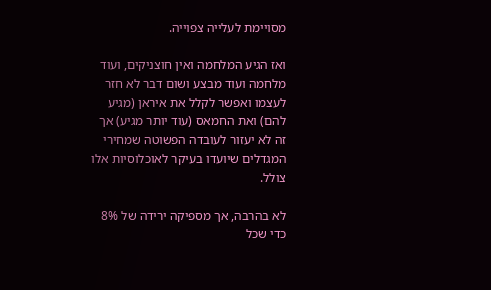מסויימת לעלייה צפוייה.

ואז הגיע המלחמה ואין חוצניקים, ועוד מלחמה ועוד מבצע ושום דבר לא חזר לעצמו ואפשר לקלל את איראן (מגיע להם) ואת החמאס (עוד יותר מגיע) אך זה לא יעזור לעובדה הפשוטה שמחירי המגדלים שיועדו בעיקר לאוכלוסיות אלו צולל.

לא בהרבה, אך מספיקה ירידה של 8% כדי שכל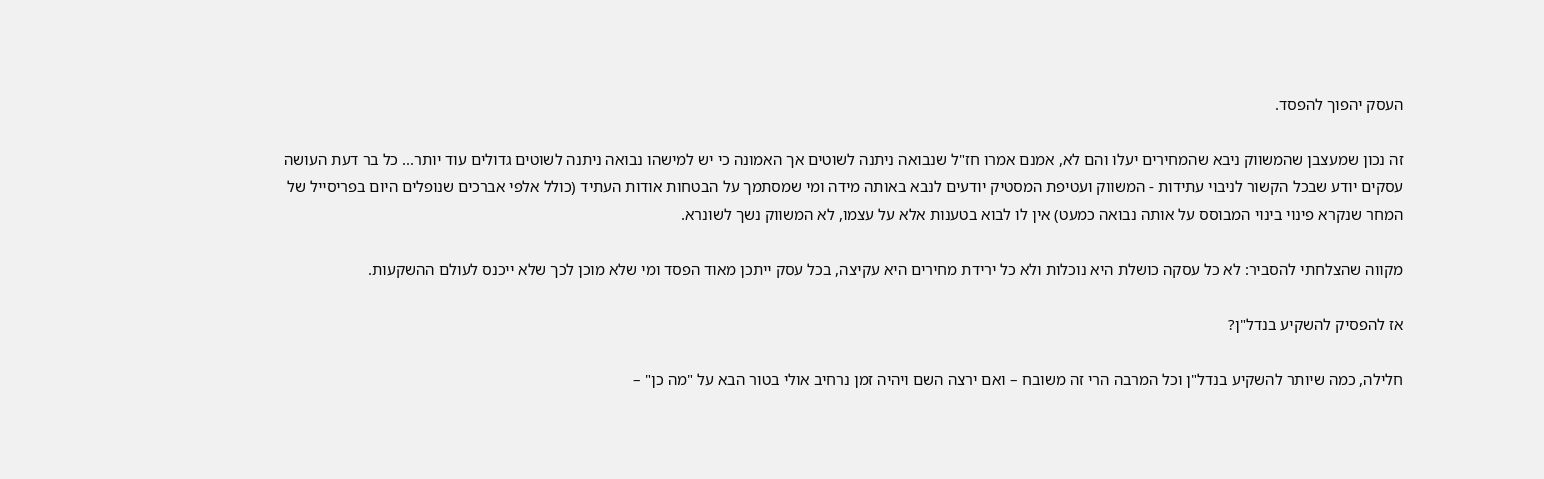העסק יהפוך להפסד.

זה נכון שמעצבן שהמשווק ניבא שהמחירים יעלו והם לא, אמנם אמרו חז"ל שנבואה ניתנה לשוטים אך האמונה כי יש למישהו נבואה ניתנה לשוטים גדולים עוד יותר... כל בר דעת העושה עסקים יודע שבכל הקשור לניבוי עתידות - המשווק ועטיפת המסטיק יודעים לנבא באותה מידה ומי שמסתמך על הבטחות אודות העתיד (כולל אלפי אברכים שנופלים היום בפריסייל של המחר שנקרא פינוי בינוי המבוסס על אותה נבואה כמעט) אין לו לבוא בטענות אלא על עצמו, לא המשווק נשך לשונרא.

מקווה שהצלחתי להסביר: לא כל עסקה כושלת היא נוכלות ולא כל ירידת מחירים היא עקיצה, בכל עסק ייתכן מאוד הפסד ומי שלא מוכן לכך שלא ייכנס לעולם ההשקעות.

אז להפסיק להשקיע בנדל"ן?

חלילה, כמה שיותר להשקיע בנדל"ן וכל המרבה הרי זה משובח – ואם ירצה השם ויהיה זמן נרחיב אולי בטור הבא על "מה כן" –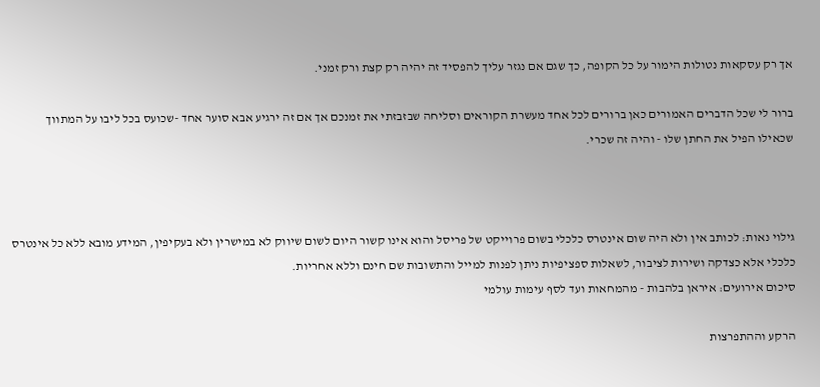אך רק עסקאות נטולות הימור על כל הקופה, כך שגם אם נגזר עליך להפסיד זה יהיה רק קצת ורק זמני.

ברור לי שכל הדברים האמורים כאן ברורים לכל אחד מעשרת הקוראים וסליחה שבזבזתי את זמנכם אך אם זה ירגיע אבא סוער אחד -שכועס בכל ליבו על המתווך שכאילו הפיל את החתן שלו - והיה זה שכרי.



גילוי נאות: לכותב אין ולא היה שום אינטרס כלכלי בשום פרוייקט של פריסל והוא אינו קשור היום לשום שיווק לא במישרין ולא בעקיפין, המידע מובא ללא כל אינטרס כלכלי אלא כצדקה ושירות לציבור, לשאלות ספציפיות ניתן לפנות למייל והתשובות שם חינם וללא אחריות.
סיכום אירועים: איראן בלהבות - מהמחאות ועד לסף עימות עולמי

הרקע וההתפרצות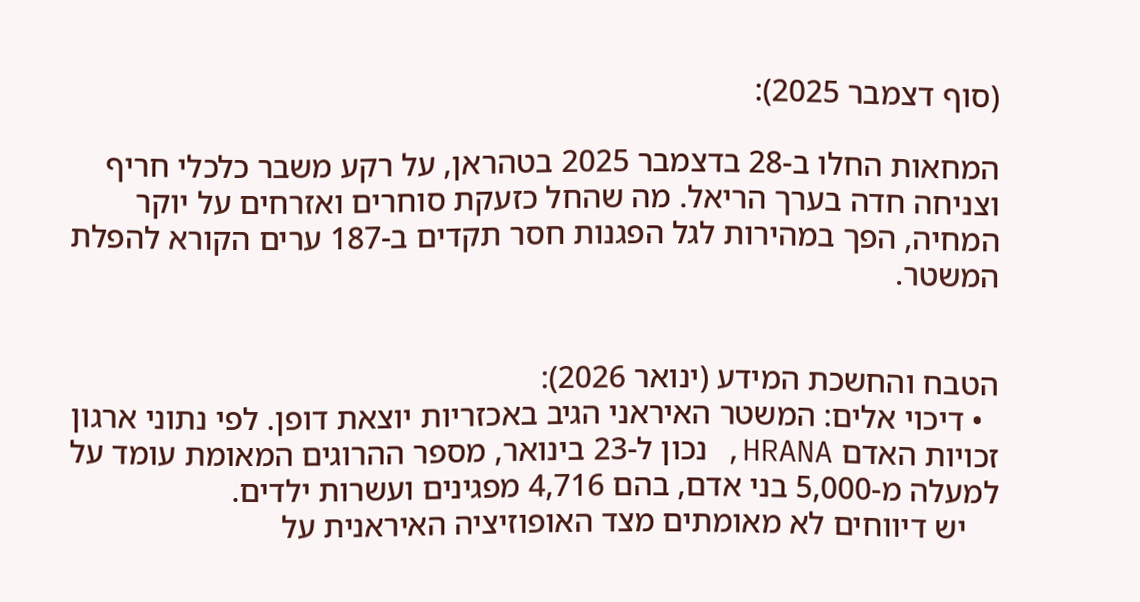(סוף דצמבר 2025):

המחאות החלו ב-28 בדצמבר 2025 בטהראן, על רקע משבר כלכלי חריף וצניחה חדה בערך הריאל. מה שהחל כזעקת סוחרים ואזרחים על יוקר המחיה, הפך במהירות לגל הפגנות חסר תקדים ב-187 ערים הקורא להפלת המשטר.


הטבח והחשכת המידע (ינואר 2026):
  • דיכוי אלים: המשטר האיראני הגיב באכזריות יוצאת דופן. לפי נתוני ארגון זכויות האדם HRANA, נכון ל-23 בינואר, מספר ההרוגים המאומת עומד על למעלה מ-5,000 בני אדם, בהם 4,716 מפגינים ועשרות ילדים.
    יש דיווחים לא מאומתים מצד האופוזיציה האיראנית על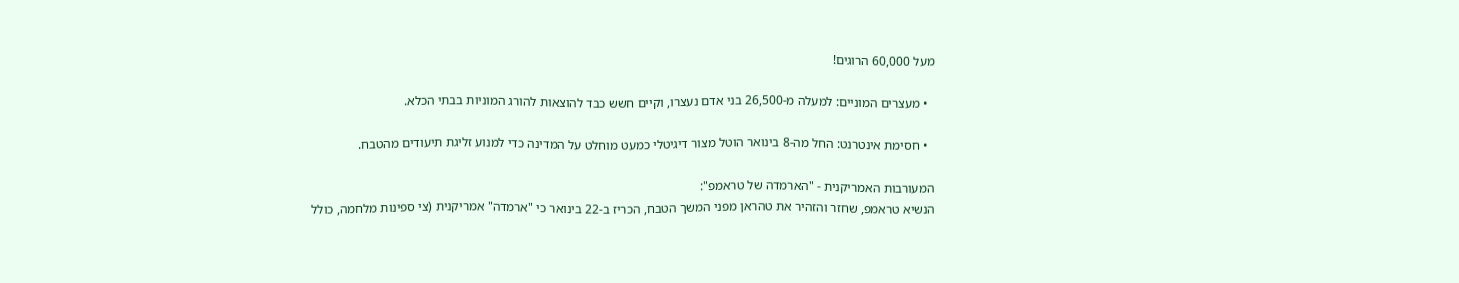מעל 60,000 הרוגים!

  • מעצרים המוניים: למעלה מ-26,500 בני אדם נעצרו, וקיים חשש כבד להוצאות להורג המוניות בבתי הכלא.

  • חסימת אינטרנט: החל מה-8 בינואר הוטל מצור דיגיטלי כמעט מוחלט על המדינה כדי למנוע זליגת תיעודים מהטבח.

המעורבות האמריקנית - "הארמדה של טראמפ":
הנשיא טראמפ, שחזר והזהיר את טהראן מפני המשך הטבח, הכריז ב-22 בינואר כי "ארמדה" אמריקנית (צי ספינות מלחמה, כולל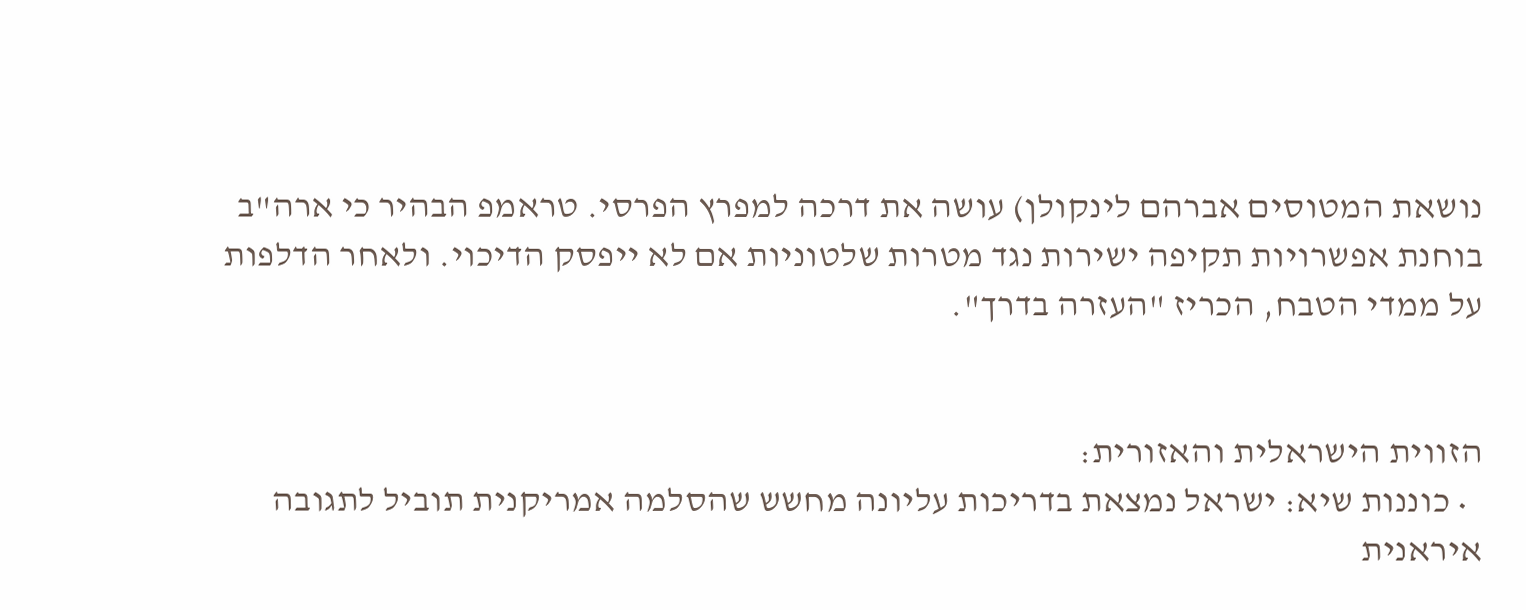נושאת המטוסים אברהם לינקולן) עושה את דרכה למפרץ הפרסי. טראמפ הבהיר כי ארה"ב בוחנת אפשרויות תקיפה ישירות נגד מטרות שלטוניות אם לא ייפסק הדיכוי. ולאחר הדלפות על ממדי הטבח, הכריז "העזרה בדרך".


הזווית הישראלית והאזורית:
  • כוננות שיא: ישראל נמצאת בדריכות עליונה מחשש שהסלמה אמריקנית תוביל לתגובה איראנית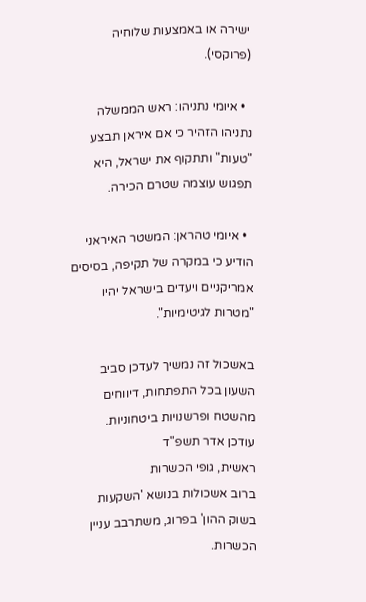ישירה או באמצעות שלוחיה (פרוקסי).

  • איומי נתניהו: ראש הממשלה נתניהו הזהיר כי אם איראן תבצע "טעות" ותתקוף את ישראל, היא תפגוש עוצמה שטרם הכירה.

  • איומי טהראן: המשטר האיראני הודיע כי במקרה של תקיפה, בסיסים אמריקניים ויעדים בישראל יהיו "מטרות לגיטימיות".

באשכול זה נמשיך לעדכן סביב השעון בכל התפתחות, דיווחים מהשטח ופרשנויות ביטחוניות.
עודכן אדר תשפ"ד
ראשית, גופי הכשרות
ברוב אשכולות בנושא 'השקעות בשוק ההון' בפרוג, משתרבב עניין הכשרות.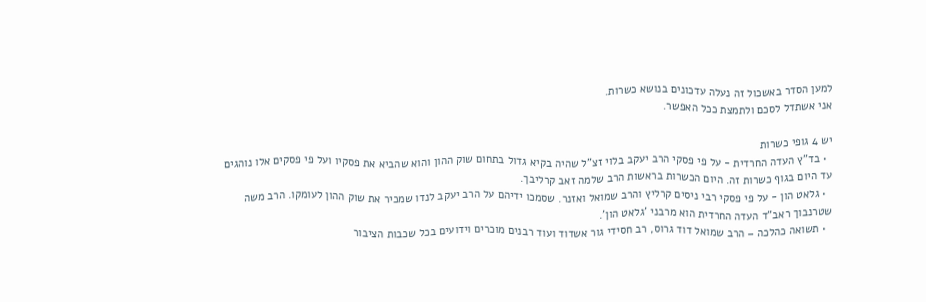למען הסדר באשכול זה נעלה עדכונים בנושא כשרות.
אני אשתדל לסכם ולתמצת ככל האפשר.

יש 4 גופי כשרות
  • בד"ץ העדה החרדית - על פי פסקי הרב יעקב בלוי זצ"ל שהיה בקיא גדול בתחום שוק ההון והוא שהביא את פסקיו ועל פי פסקים אלו נוהגים עד היום בגוף כשרות זה. היום הכשרות בראשות הרב שלמה זאב קרליבך.
  • גלאט הון - על פי פסקי רבי ניסים קרליץ והרב שמואל ואזנר. שסמכו ידיהם על הרב יעקב לנדו שמכיר את שוק ההון לעומקו. הרב משה שטרנבוך ראב"ד העדה החרדית הוא מרבני 'גלאט הון'.
  • תשואה כהלכה – הרב שמואל דוד גרוס, רב חסידי גור אשדוד ועוד רבנים מוכרים וידועים בכל שכבות הציבור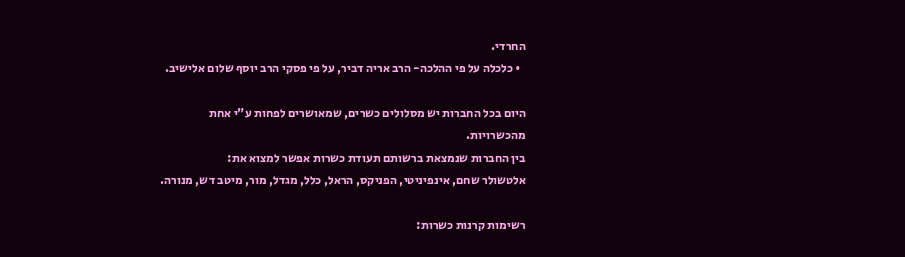החרדי.
  • כלכלה על פי ההלכה- הרב אריה דביר, על פי פסקי הרב יוסף שלום אלישיב.

היום בכל החברות יש מסלולים כשרים, שמאושרים לפחות ע"י אחת מהכשרויות.
בין החברות שנמצאת ברשותם תעודת כשרות אפשר למצוא את:
אלטשולר שחם, אינפיניטי, הפניקס, הראל, כלל, מגדל, מור, מיטב דש, מנורה.

רשימות קרנות כשרות: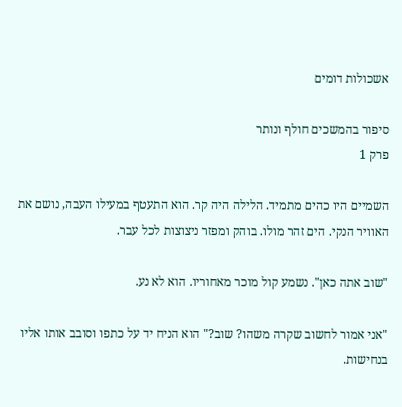אשכולות דומים

סיפור בהמשכים חולף ונותר
פרק 1

השמיים היו כהים מתמיד. הלילה היה קר. הוא התעטף במעילו העבה, נושם את האוויר הנקי. הים זהר מולו. בוהק ומפזר ניצוצות לכל עבר.

"שוב אתה כאן". נשמע קול מוכר מאחוריו. הוא לא נע.

"אני אמור לחשוב שקרה משהו? שוב?" הוא הניח יד על כתפו וסובב אותו אליו בנחישות.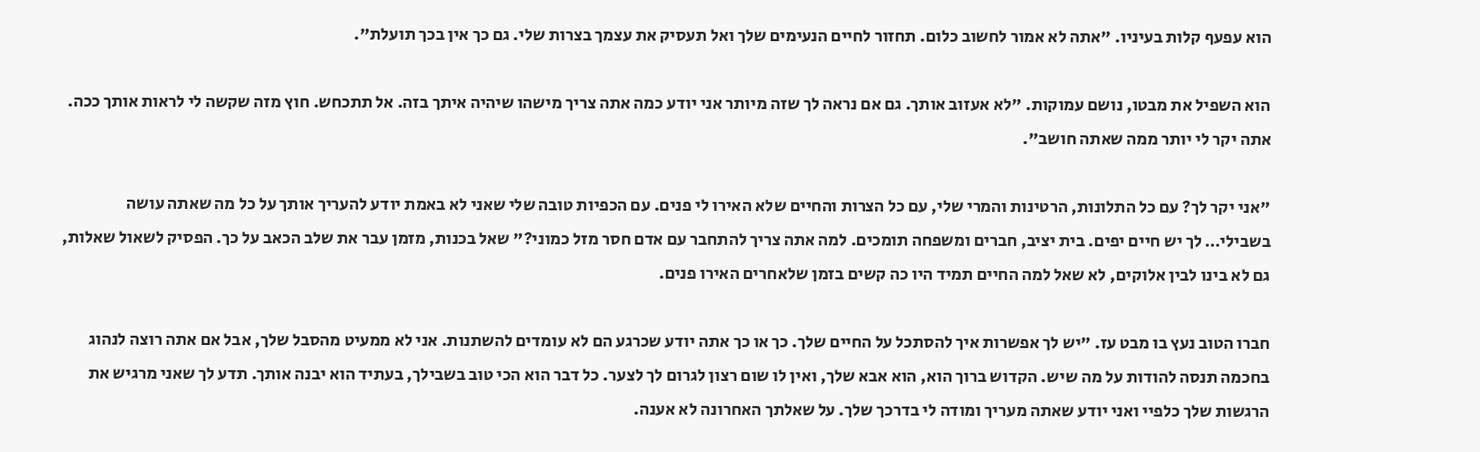הוא עפעף קלות בעיניו. "אתה לא אמור לחשוב כלום. תחזור לחיים הנעימים שלך ואל תעסיק את עצמך בצרות שלי. גם כך אין בכך תועלת".

הוא השפיל את מבטו, נושם עמוקות. "לא אעזוב אותך. גם אם נראה לך שזה מיותר אני יודע כמה אתה צריך מישהו שיהיה איתך בזה. אל תתכחש. חוץ מזה שקשה לי לראות אותך ככה. אתה יקר לי יותר ממה שאתה חושב".

"אני יקר לך? עם כל התלונות, הרטינות והמרי שלי, עם כל הצרות והחיים שלא האירו לי פנים. עם הכפיות טובה שלי שאני לא באמת יודע להעריך אותך על כל מה שאתה עושה בשבילי… לך יש חיים יפים. בית יציב, חברים ומשפחה תומכים. למה אתה צריך להתחבר עם אדם חסר מזל כמוני?" שאל בכנות, מזמן עבר את שלב הכאב על כך. הפסיק לשאול שאלות, גם לא בינו לבין אלוקים, לא שאל למה החיים תמיד היו כה קשים בזמן שלאחרים האירו פנים.

חברו הטוב נעץ בו מבט עז. "יש לך אפשרות איך להסתכל על החיים שלך. כך או כך אתה יודע שכרגע הם לא עומדים להשתנות. אני לא ממעיט מהסבל שלך, אבל אם אתה רוצה לנהוג בחכמה תנסה להודות על מה שיש. הקדוש ברוך הוא, הוא אבא שלך, ואין לו שום רצון לגרום לך לצער. כל דבר הוא הכי טוב בשבילך, בעתיד הוא יבנה אותך. תדע לך שאני מרגיש את הרגשות שלך כלפיי ואני יודע שאתה מעריך ומודה לי בדרכך שלך. על שאלתך האחרונה לא אענה.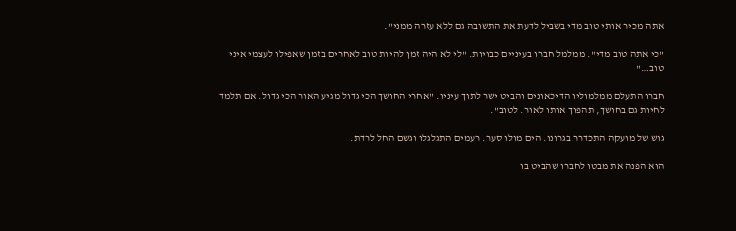אתה מכיר אותי טוב מדי בשביל לדעת את התשובה גם ללא עזרה ממני".

"כי אתה טוב מדי". ממלמל חברו בעיניים כבויות. "לי לא היה זמן להיות טוב לאחרים בזמן שאפילו לעצמי איני טוב…"

חברו התעלם ממלמוליו הדיכאונים והביט ישר לתוך עיניו. "אחרי החושך הכי גדול מגיע האור הכי גדול. אם תלמד לחיות גם בחושך, תהפוך אותו לאור. לטוב".

גוש של מועקה התכדרר בגרונו. הים מולו סער. רעמים התגלגלו וגשם החל לרדת.

הוא הפנה את מבטו לחברו שהביט בו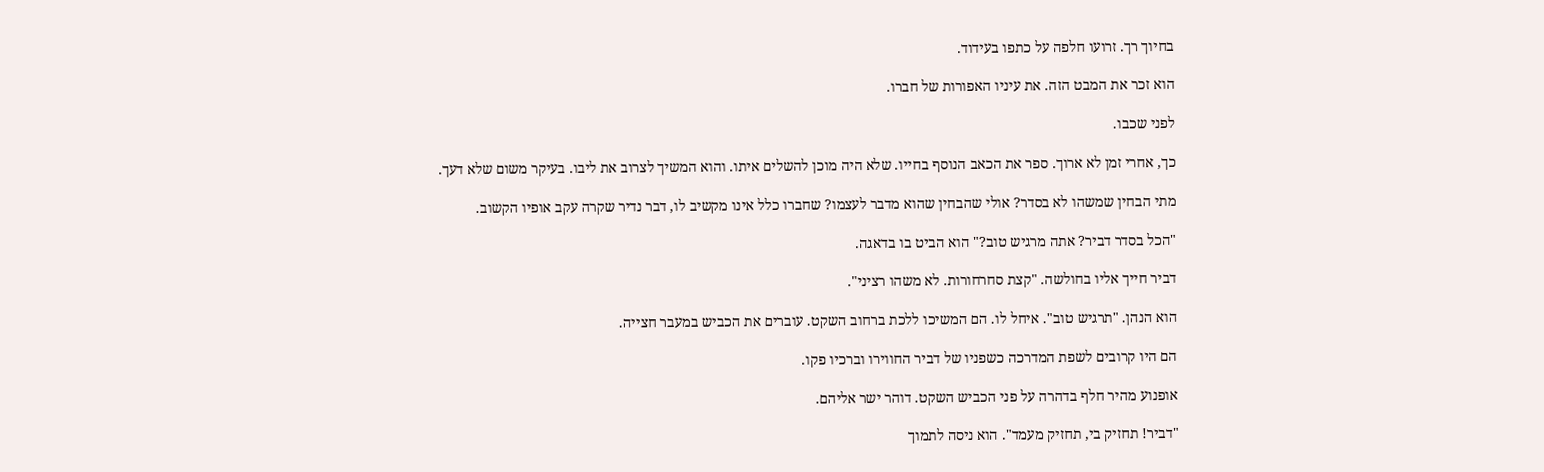בחיוך רך. זרועו חלפה על כתפו בעידוד.

הוא זכר את המבט הזה. את עיניו האפורות של חברו.

לפני שכבו.

כך, אחרי זמן לא ארוך. ספר את הכאב הנוסף בחייו. שלא היה מוכן להשלים איתו. והוא המשיך לצרוב את ליבו. בעיקר משום שלא דעך.

מתי הבחין שמשהו לא בסדר? אולי שהבחין שהוא מדבר לעצמו? שחברו כלל אינו מקשיב לו, דבר נדיר שקרה עקב אופיו הקשוב.

"הכל בסדר דביר? אתה מרגיש טוב?" הוא הביט בו בדאגה.

דביר חייך אליו בחולשה. "קצת סחרחורות. לא משהו רציני".

הוא הנהן. "תרגיש טוב". איחל לו. הם המשיכו ללכת ברחוב השקט. עוברים את הכביש במעבר חצייה.

הם היו קרובים לשפת המדרכה כשפניו של דביר החווירו וברכיו פקו.

אופנוע מהיר חלף בדהרה על פני הכביש השקט. דוהר ישר אליהם.

"דביר! תחזיק בי, תחזיק מעמד". הוא ניסה לתמוך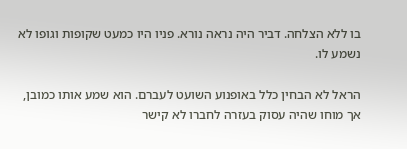בו ללא הצלחה. דביר היה נראה נורא. פניו היו כמעט שקופות וגופו לא נשמע לו.

הראל לא הבחין כלל באופנוע השועט לעברם. הוא שמע אותו כמובן, אך מוחו שהיה עסוק בעזרה לחברו לא קישר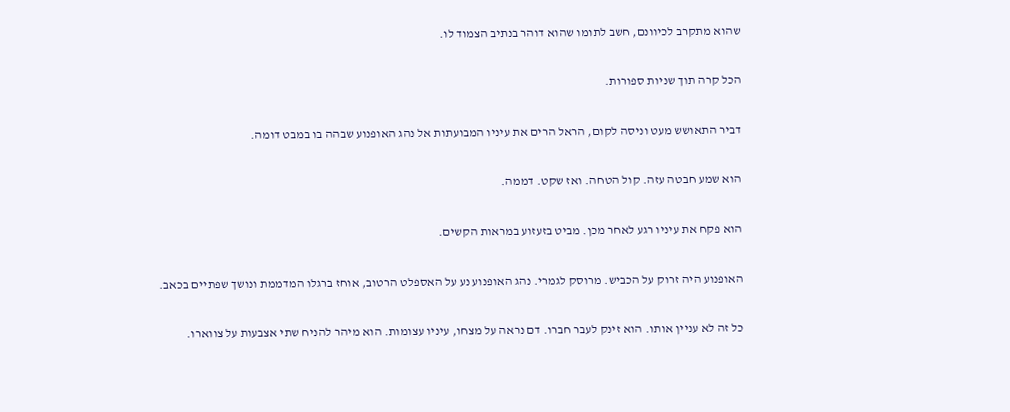שהוא מתקרב לכיוונם, חשב לתומו שהוא דוהר בנתיב הצמוד לו.

הכל קרה תוך שניות ספורות.

דביר התאושש מעט וניסה לקום, הראל הרים את עיניו המבועתות אל נהג האופנוע שבהה בו במבט דומה.

הוא שמע חבטה עזה. קול הטחה. ואז שקט. דממה.

הוא פקח את עיניו רגע לאחר מכן. מביט בזעזוע במראות הקשים.

האופנוע היה זרוק על הכביש. מרוסק לגמרי. נהג האופנוע נע על האספלט הרטוב, אוחז ברגלו המדממת ונושך שפתיים בכאב.

כל זה לא עניין אותו. הוא זינק לעבר חברו. דם נראה על מצחו, עיניו עצומות. הוא מיהר להניח שתי אצבעות על צווארו.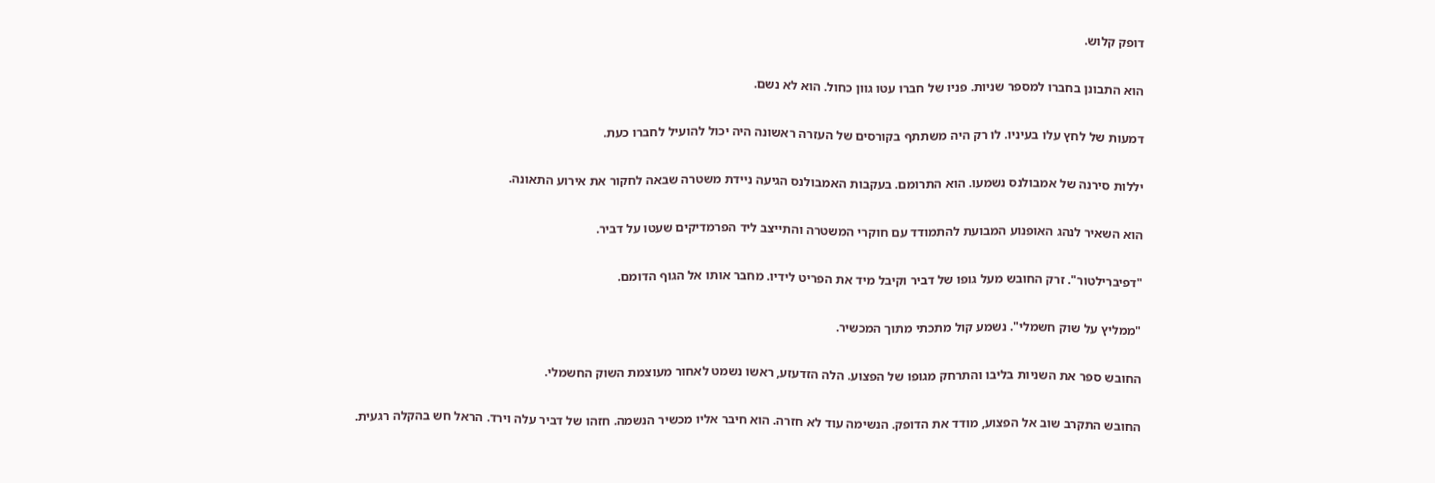דופק קלוש.

הוא התבונן בחברו למספר שניות. פניו של חברו עטו גוון כחול. הוא לא נשם.

דמעות של לחץ עלו בעיניו. לו רק היה משתתף בקורסים של העזרה ראשונה היה יכול להועיל לחברו כעת.

יללות סירנה של אמבולנס נשמעו. הוא התרומם. בעקבות האמבולנס הגיעה ניידת משטרה שבאה לחקור את אירוע התאונה.

הוא השאיר לנהג האופנוע המבועת להתמודד עם חוקרי המשטרה והתייצב ליד הפרמדיקים שעטו על דביר.

"דפיברילטור". זרק החובש מעל גופו של דביר וקיבל מיד את הפריט לידיו. מחבר אותו אל הגוף הדומם.

"ממליץ על שוק חשמלי". נשמע קול מתכתי מתוך המכשיר.

החובש ספר את השניות בליבו והתרחק מגופו של הפצוע. הלה הזדעזע, ראשו נשמט לאחור מעוצמת השוק החשמלי.

החובש התקרב שוב אל הפצוע, מודד את הדופק. הנשימה עוד לא חזרה. הוא חיבר אליו מכשיר הנשמה. חזהו של דביר עלה וירד. הראל חש בהקלה רגעית.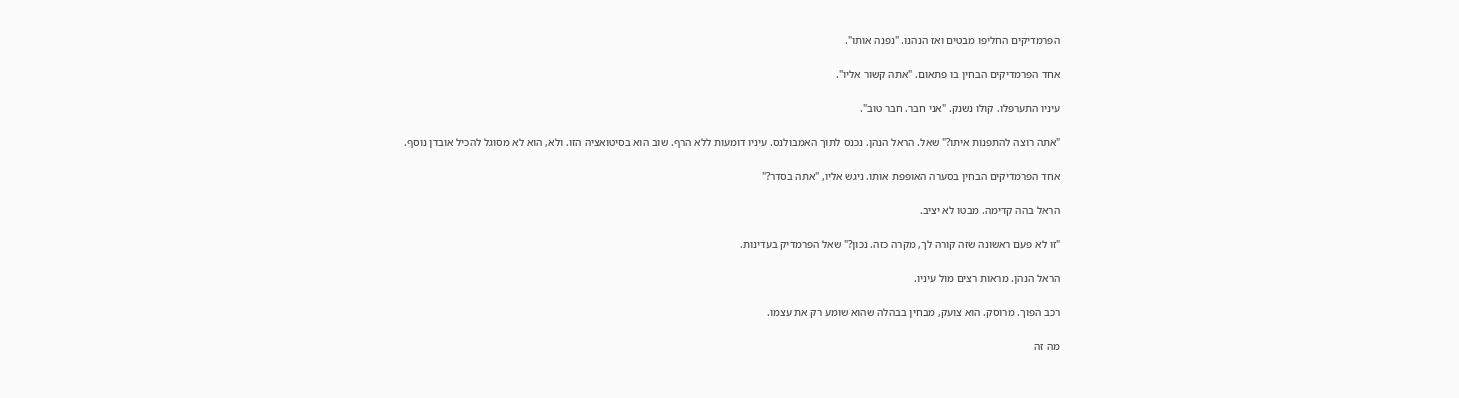הפרמדיקים החליפו מבטים ואז הנהנו. "נפנה אותו".

אחד הפרמדיקים הבחין בו פתאום. "אתה קשור אליו".

עיניו התערפלו. קולו נשנק. "אני חבר. חבר טוב".

"אתה רוצה להתפנות איתו?" שאל. הראל הנהן. נכנס לתוך האמבולנס. עיניו דומעות ללא הרף. שוב הוא בסיטואציה הזו. ולא, הוא לא מסוגל להכיל אובדן נוסף.

אחד הפרמדיקים הבחין בסערה האופפת אותו. ניגש אליו, "אתה בסדר?"

הראל בהה קדימה. מבטו לא יציב.

"זו לא פעם ראשונה שזה קורה לך, מקרה כזה. נכון?" שאל הפרמדיק בעדינות.

הראל הנהן. מראות רצים מול עיניו.

רכב הפוך. מרוסק. הוא צועק, מבחין בבהלה שהוא שומע רק את עצמו.

מה זה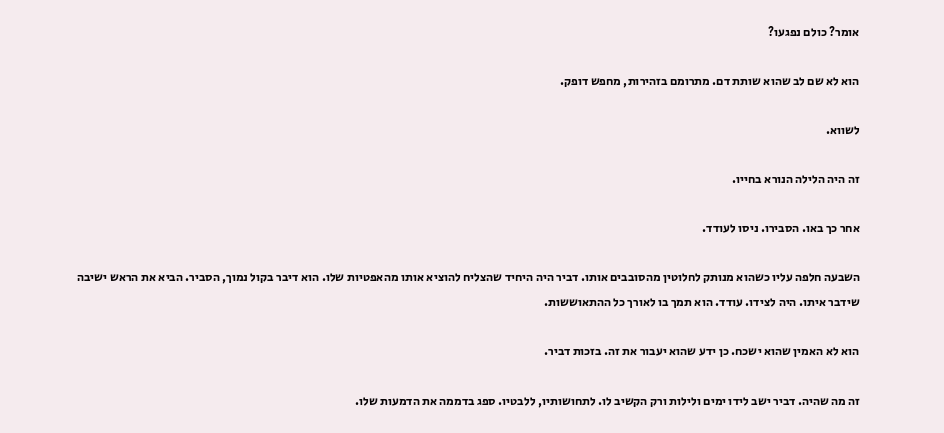אומר? כולם נפגעו?

הוא לא שם לב שהוא שותת דם. מתרומם בזהירות, מחפש דופק.

לשווא.

זה היה הלילה הנורא בחייו.

אחר כך באו. הסבירו. ניסו לעודד.

השבעה חלפה עליו כשהוא מנותק לחלוטין מהסובבים אותו. דביר היה היחיד שהצליח להוציא אותו מהאפטיות שלו. הוא דיבר בקול נמוך, הסביר. הביא את הראש ישיבה שידבר איתו. היה לצידו. עודד. הוא תמך בו לאורך כל ההתאוששות.

הוא לא האמין שהוא ישכח. כן ידע שהוא יעבור את זה. בזכות דביר.

זה מה שהיה. דביר ישב לידו ימים ולילות ורק הקשיב לו. לתחושותיו, ללבטיו. ספג בדממה את הדמעות שלו.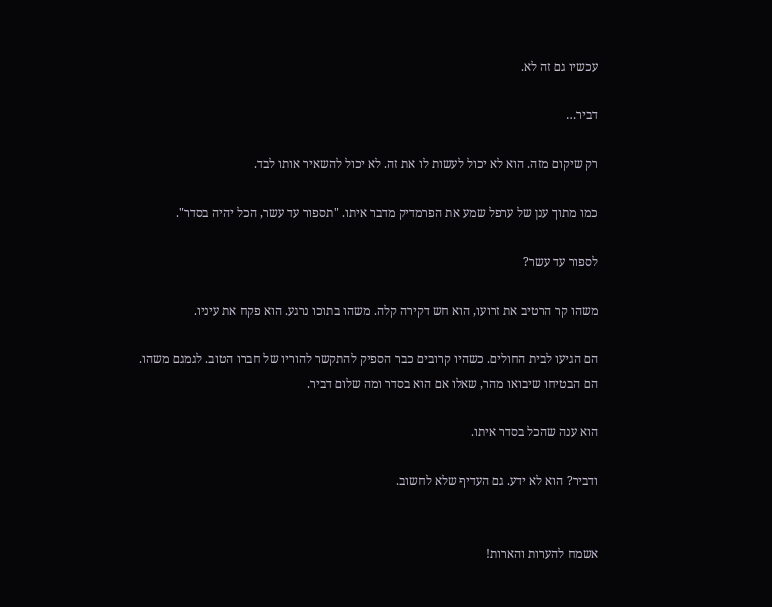עכשיו גם זה לא.

דביר…

רק שיקום מזה. הוא לא יכול לעשות לו את זה. לא יכול להשאיר אותו לבד.

כמו מתוך ענן של ערפל שמע את הפרמדיק מדבר איתו. "תספור עד עשר, הכל יהיה בסדר".

לספור עד עשר?

משהו קר הרטיב את זרועו, הוא חש דקירה קלה. משהו בתוכו נרגע. הוא פקח את עיניו.

הם הגיעו לבית החולים. כשהיו קרובים כבר הספיק להתקשר להוריו של חברו הטוב. לגמגם משהו. הם הבטיחו שיבואו מהר, שאלו אם הוא בסדר ומה שלום דביר.

הוא ענה שהכל בסדר איתו.

ודביר? הוא לא ידע. גם העדיף שלא לחשוב.


אשמח להערות והארות!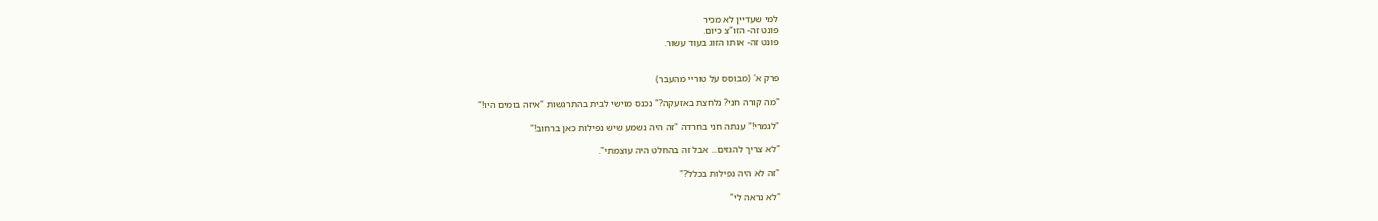למי שעדיין לא מכיר
פונט זה- הזו"צ כיום.
פונט זה- אותו הזוג בעוד עשור.


פרק א' (מבוסס על טוריי מהעבר)

"מה קורה חני? נלחצת באזעקה?" נכנס מוישי לבית בהתרגשות "איזה בומים היו!"

"לגמרי!" ענתה חני בחרדה "זה היה נשמע שיש נפילות כאן ברחוב!"

"לא צריך להגזים... אבל זה בהחלט היה עוצמתי".

"זה לא היה נפילות בכלל?"

"לא נראה לי"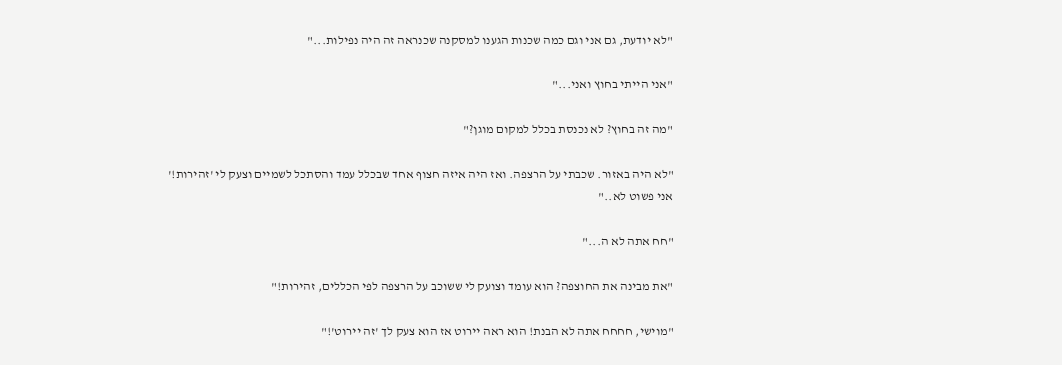"לא יודעת, גם אני וגם כמה שכנות הגענו למסקנה שכנראה זה היה נפילות..."

"אני הייתי בחוץ ואני..."

"מה זה בחוץ? לא נכנסת בכלל למקום מוגן?"

"לא היה באזור. שכבתי על הרצפה. ואז היה איזה חצוף אחד שבכלל עמד והסתכל לשמיים וצעק לי 'זהירות!' אני פשוט לא.."

"חח אתה לא ה..."

"את מבינה את החוצפה? הוא עומד וצועק לי ששוכב על הרצפה לפי הכללים, זהירות!"

"מוישי, חחחח אתה לא הבנת! הוא ראה יירוט אז הוא צעק לך 'זה יירוט'!"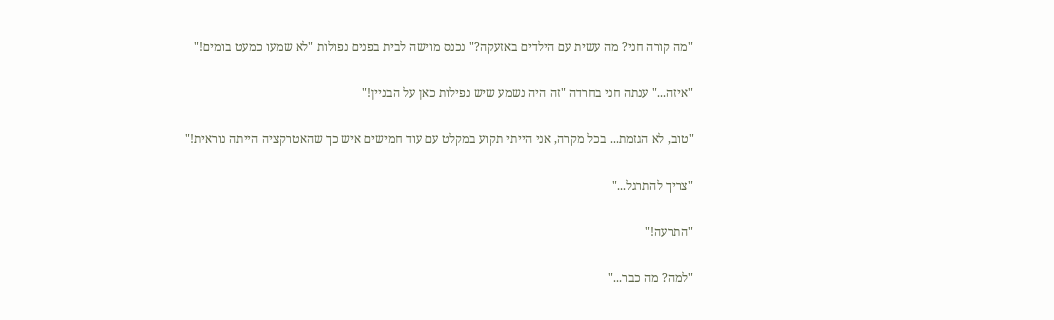"מה קורה חני? מה עשית עם הילדים באזעקה?" נכנס מוישה לבית בפנים נפולות "לא שמעו כמעט בומים!"

"איזה..." ענתה חני בחרדה "זה היה נשמע שיש נפילות כאן על הבניין!"

"טוב, לא הגזמת... בכל מקרה, אני הייתי תקוע במקלט עם עוד חמישים איש כך שהאטרקציה הייתה נוראית!"

"צריך להתרגל..."

"התרעה!"

"למה? מה כבר..."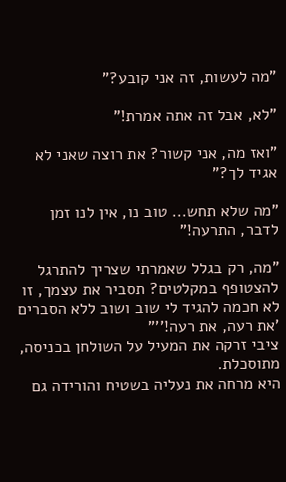"מה לעשות, זה אני קובע?"

"לא, אבל זה אתה אמרת!"

"ואז מה, אני קשור? את רוצה שאני לא אגיד לך?"

"מה שלא תחש... טוב נו, אין לנו זמן לדבר, התרעה!"

"מה, רק בגלל שאמרתי שצריך להתרגל להצטופף במקלטים? תסביר את עצמך, זו לא חכמה להגיד לי שוב ושוב ללא הסברים 'את רעה, את רעה!''"
ציבי זרקה את המעיל על השולחן בכניסה, מתוסכלת.
היא מרחה את נעליה בשטיח והורידה גם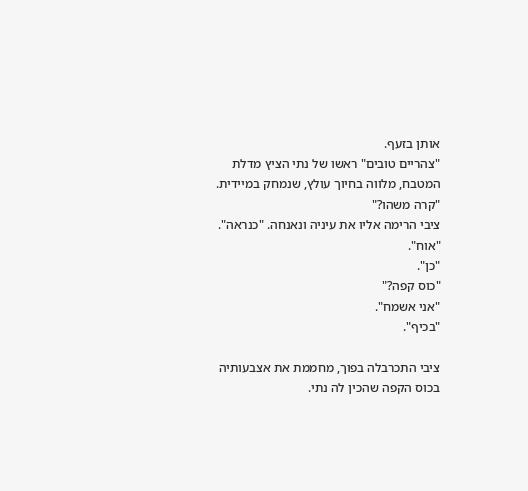אותן בזעף.
"צהריים טובים" ראשו של נתי הציץ מדלת המטבח, מלווה בחיוך עולץ, שנמחק במיידית. "קרה משהו?"
ציבי הרימה אליו את עיניה ונאנחה. "כנראה".
"אוח".
"כן".
"כוס קפה?"
"אני אשמח".
"בכיף".

ציבי התכרבלה בפוך, מחממת את אצבעותיה בכוס הקפה שהכין לה נתי.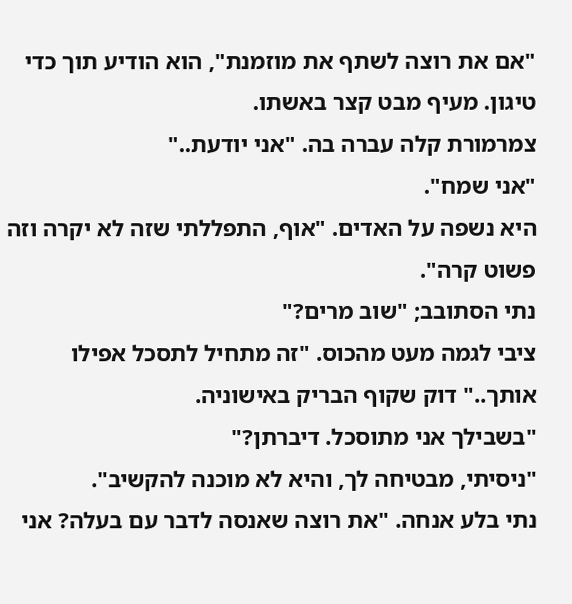"אם את רוצה לשתף את מוזמנת", הוא הודיע תוך כדי טיגון. מעיף מבט קצר באשתו.
צמרמורת קלה עברה בה. "אני יודעת.."
"אני שמח".
היא נשפה על האדים. "אוף, התפללתי שזה לא יקרה וזה פשוט קרה".
נתי הסתובב; "שוב מרים?"
ציבי לגמה מעט מהכוס. "זה מתחיל לתסכל אפילו אותך.." דוק שקוף הבריק באישוניה.
"בשבילך אני מתוסכל. דיברתן?"
"ניסיתי, מבטיחה לך, והיא לא מוכנה להקשיב".
נתי בלע אנחה. "את רוצה שאנסה לדבר עם בעלה? אני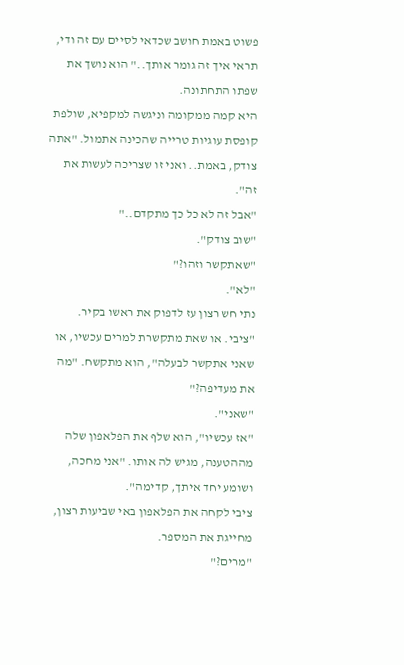פשוט באמת חושב שכדאי לסיים עם זה ודי, תראי איך זה גומר אותך.." הוא נושך את שפתו התחתונה.
היא קמה ממקומה וניגשה למקפיא, שולפת קופסת עוגיות טרייה שהכינה אתמול. "אתה צודק, באמת.. ואני זו שצריכה לעשות את זה".
"אבל זה לא כל כך מתקדם.."
"שוב צודק".
"שאתקשר וזהו?"
"לא".
נתי חש רצון עז לדפוק את ראשו בקיר. "ציבי. או שאת מתקשרת למרים עכשיו, או שאני אתקשר לבעלה", הוא מתקשח. "מה את מעדיפה?"
"שאני".
"אז עכשיו", הוא שלף את הפלאפון שלה מההטענה, מגיש לה אותו. "אני מחכה, ושומע יחד איתך, קדימה".
ציבי לקחה את הפלאפון באי שביעות רצון, מחייגת את המספר.
"מרים?"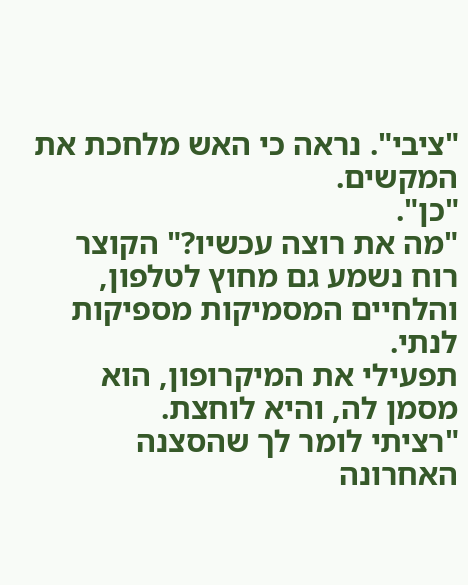"ציבי". נראה כי האש מלחכת את המקשים.
"כן".
"מה את רוצה עכשיו?" הקוצר רוח נשמע גם מחוץ לטלפון, והלחיים המסמיקות מספיקות לנתי.
תפעילי את המיקרופון, הוא מסמן לה, והיא לוחצת.
"רציתי לומר לך שהסצנה האחרונה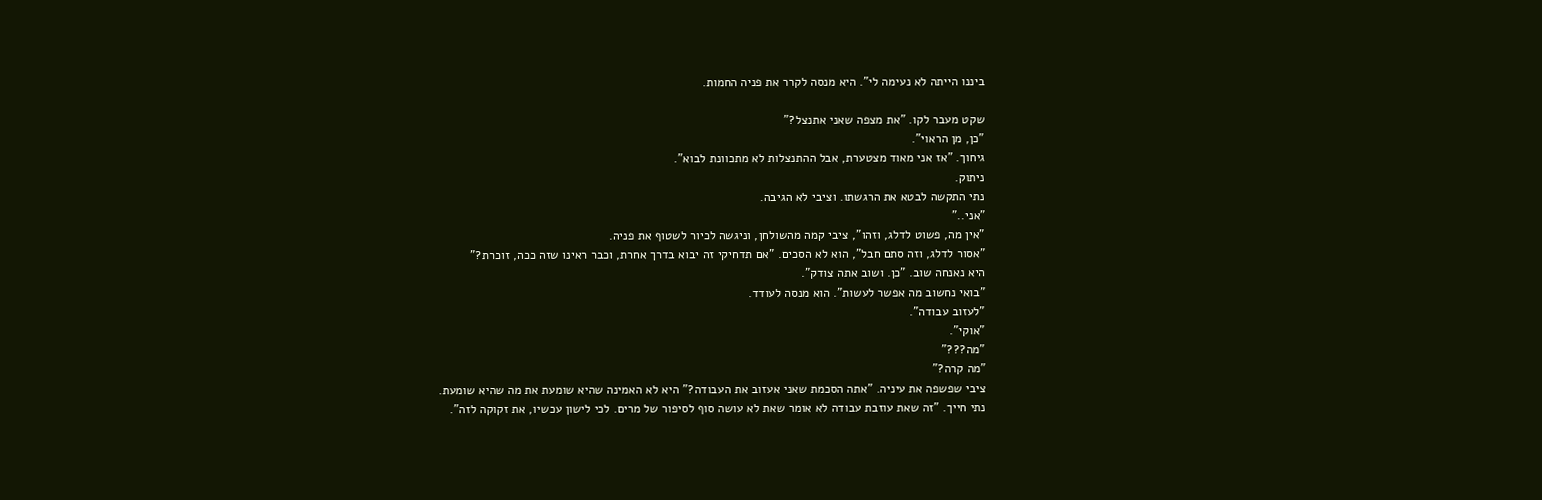ביננו הייתה לא נעימה לי". היא מנסה לקרר את פניה החמות.

שקט מעבר לקו. "את מצפה שאני אתנצל?"
"כן, מן הראוי".
גיחוך. "אז אני מאוד מצטערת, אבל ההתנצלות לא מתכוונת לבוא".
ניתוק.
נתי התקשה לבטא את הרגשתו. וציבי לא הגיבה.
"אני.."
"אין מה, פשוט לדלג, וזהו", ציבי קמה מהשולחן, וניגשה לכיור לשטוף את פניה.
"אסור לדלג, וזה סתם חבל", הוא לא הסכים. "אם תדחיקי זה יבוא בדרך אחרת, וכבר ראינו שזה ככה, זוכרת?"
היא נאנחה שוב. "כן. ושוב אתה צודק".
"בואי נחשוב מה אפשר לעשות". הוא מנסה לעודד.
"לעזוב עבודה".
"אוקי".
"מה???"
"מה קרה?"
ציבי שפשפה את עיניה. "אתה הסכמת שאני אעזוב את העבודה?" היא לא האמינה שהיא שומעת את מה שהיא שומעת.
נתי חייך. "זה שאת עוזבת עבודה לא אומר שאת לא עושה סוף לסיפור של מרים. לכי לישון עכשיו, את זקוקה לזה".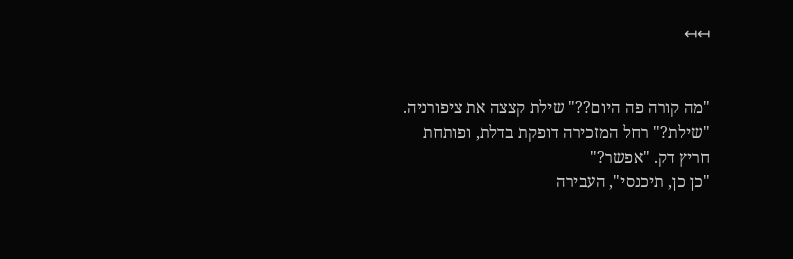↤↤


"מה קורה פה היום??" שילת קצצה את ציפורניה.
"שילת?" רחל המזכירה דופקת בדלת, ופותחת חריץ דק. "אפשר?"
"כן כן, תיכנסי", העבירה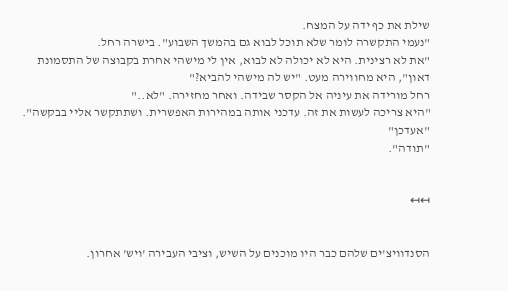שילת את כף ידה על המצח.
"נעמי התקשרה לומר שלא תוכל לבוא גם בהמשך השבוע". בישרה רחל.
"את לא רצינית. היא לא יכולה לא לבוא, אין לי מישהי אחרת בקבוצה של התסמונת דאון", היא מחווירה מעט. "יש לה מישהי להביא?"
רחל מורידה את עיניה אל הקסר שבידה. ואחר מחזירה. "לא.."
"היא צריכה לעשות את זה. עדכני אותה במהירות האפשרית. ושתתקשר אליי בבקשה".
"אעדכן"
"תודה".


↤↤


הסנדוויצ'ים שלהם כבר היו מוכנים על השיש, וציבי העבירה 'ויש' אחרון.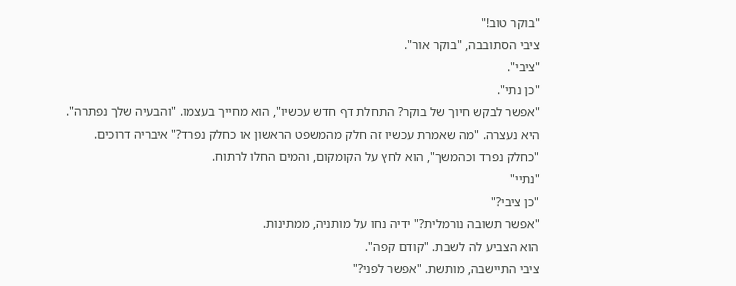"בוקר טוב!"
ציבי הסתובבה, "בוקר אור".
"ציבי".
"כן נתי".
"אפשר לבקש חיוך של בוקר? התחלת דף חדש עכשיו", הוא מחייך בעצמו. "והבעיה שלך נפתרה".
היא נעצרה. "מה שאמרת עכשיו זה חלק מהמשפט הראשון או כחלק נפרד?" איבריה דרוכים.
"כחלק נפרד וכהמשך", הוא לחץ על הקומקום, והמים החלו לרתוח.
"נתיי"
"כן ציבי?"
"אפשר תשובה נורמלית?" ידיה נחו על מותניה, ממתינות.
הוא הצביע לה לשבת. "קודם קפה".
ציבי התיישבה, מותשת. "אפשר לפני?"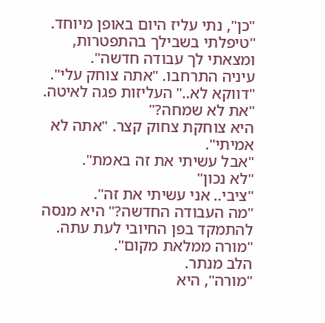"כן", נתי עליז היום באופן מיוחד. "טיפלתי בשבילך בהתפטרות, ומצאתי לך עבודה חדשה".
עיניה התרחבו. "אתה צוחק עלי".
"דווקא לא.." העליזות פגה לאיטה. "את לא שמחה?"
היא צוחקת צחוק קצר. "אתה לא אמיתי".
"אבל עשיתי את זה באמת".
"לא נכון"
"ציבי.. אני עשיתי את זה".
"מה העבודה החדשה?" היא מנסה להתמקד בפן החיובי לעת עתה.
"מורה ממלאת מקום".
הלב מנתר.
"מורה", היא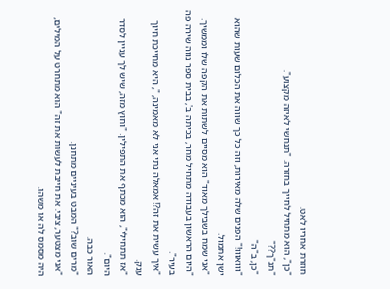חוזרת אחריו לאט.
"כן", הוא מתחיל לחייך בחזרה. "תנחשי לאיזה מקצוע".
"תנ"ך??"
"כן, ב"ה"
"ווואווו!" הפנים שלה מאירות, וזה כל כך שווה את הכלום שעות שהוא ישן אתמול.
"אני שמח בשבילך מאוד" הוא מסיים לשתות את הקפה שלו וממשיך. "היום הראשון בעבודה מתחיל מחר, בכיתה ב', בבית ספר נווה שירה פה בעיר".
"איך עשית את זה?! אמאלה נתי אני לא מאמינה, ", היא מחייכת חיוך ענק.
"אז תתחילי", הוא מכתף את התפילין. "וחוץ מזה, שיש לך עניין לסדר היום".
האור כבה.
"מרים שוב?" המבט בעיניים מתחנן.
"אני מצטער, ציבי. את חייבת לעשות את זה" הוא מתחרט על המילים, היה מסמס לה או משהו.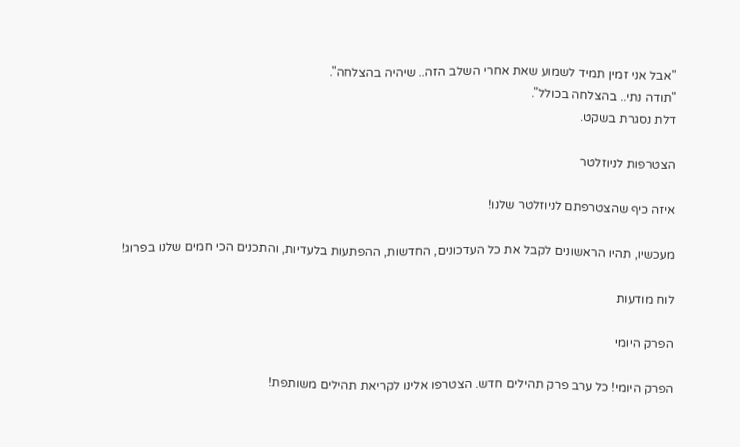"אבל אני זמין תמיד לשמוע שאת אחרי השלב הזה.. שיהיה בהצלחה".
"תודה נתי.. בהצלחה בכולל".
דלת נסגרת בשקט.

הצטרפות לניוזלטר

איזה כיף שהצטרפתם לניוזלטר שלנו!

מעכשיו, תהיו הראשונים לקבל את כל העדכונים, החדשות, ההפתעות בלעדיות, והתכנים הכי חמים שלנו בפרוג!

לוח מודעות

הפרק היומי

הפרק היומי! כל ערב פרק תהילים חדש. הצטרפו אלינו לקריאת תהילים משותפת!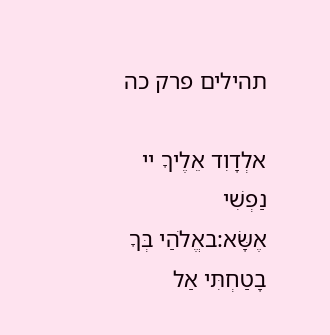תהילים פרק כה

אלְדָוִד אֵלֶיךָ יי נַפְשִׁי אֶשָּׂא:באֱלֹהַי בְּךָ בָטַחְתִּי אַל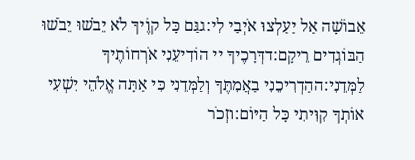אֵבוֹשָׁה אַל יַעַלְצוּ אֹיְבַי לִי:גגַּם כָּל קוֶֹיךָ לֹא יֵבֹשׁוּ יֵבֹשׁוּ הַבּוֹגְדִים רֵיקָם:דדְּרָכֶיךָ יי הוֹדִיעֵנִי אֹרְחוֹתֶיךָ לַמְּדֵנִי:ההַדְרִיכֵנִי בַאֲמִתֶּךָ וְלַמְּדֵנִי כִּי אַתָּה אֱלֹהֵי יִשְׁעִי אוֹתְךָ קִוִּיתִי כָּל הַיּוֹם:וזְכֹר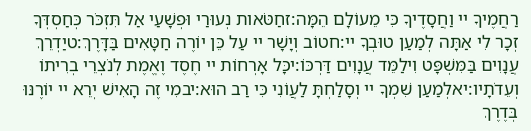רַחֲמֶיךָ יי וַחֲסָדֶיךָ כִּי מֵעוֹלָם הֵמָּה:זחַטֹּאות נְעוּרַי וּפְשָׁעַי אַל תִּזְכֹּר כְּחַסְדְּךָ זְכָר לִי אַתָּה לְמַעַן טוּבְךָ יי:חטוֹב וְיָשָׁר יי עַל כֵּן יוֹרֶה חַטָּאִים בַּדָּרֶךְ:טיַדְרֵךְ עֲנָוִים בַּמִּשְׁפָּט וִילַמֵּד עֲנָוִים דַּרְכּוֹ:יכָּל אָרְחוֹת יי חֶסֶד וֶאֱמֶת לְנֹצְרֵי בְרִיתוֹ וְעֵדֹתָיו:יאלְמַעַן שִׁמְךָ יי וְסָלַחְתָּ לַעֲוֹנִי כִּי רַב הוּא:יבמִי זֶה הָאִישׁ יְרֵא יי יוֹרֶנּוּ בְּדֶרֶךְ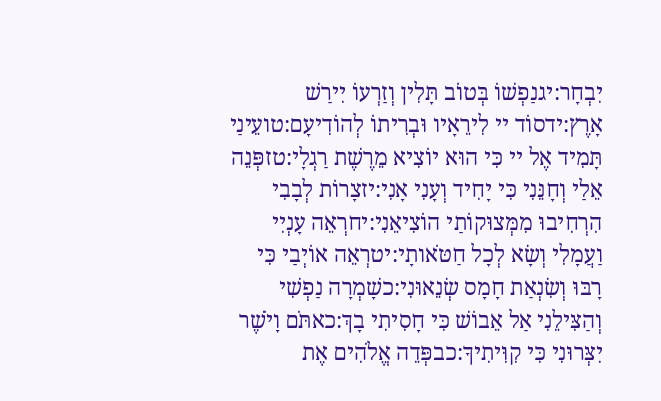יִבְחָר:יגנַפְשׁוֹ בְּטוֹב תָּלִין וְזַרְעוֹ יִירַשׁ אָרֶץ:ידסוֹד יי לִירֵאָיו וּבְרִיתוֹ לְהוֹדִיעָם:טועֵינַי תָּמִיד אֶל יי כִּי הוּא יוֹצִיא מֵרֶשֶׁת רַגְלָי:טזפְּנֵה אֵלַי וְחָנֵּנִי כִּי יָחִיד וְעָנִי אָנִי:יזצָרוֹת לְבָבִי הִרְחִיבוּ מִמְּצוּקוֹתַי הוֹצִיאֵנִי:יחרְאֵה עָנְיִי וַעֲמָלִי וְשָׂא לְכָל חַטֹּאותָי:יטרְאֵה אוֹיְבַי כִּי רָבּוּ וְשִׂנְאַת חָמָס שְׂנֵאוּנִי:כשָׁמְרָה נַפְשִׁי וְהַצִּילֵנִי אַל אֵבוֹשׁ כִּי חָסִיתִי בָךְ:כאתֹּם וָיֹשֶׁר יִצְּרוּנִי כִּי קִוִּיתִיךָ:כבפְּדֵה אֱלֹהִים אֶת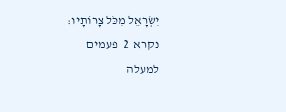יִשְׂרָאֵל מִכֹּל צָרוֹתָיו:
נקרא  2  פעמים
למעלה